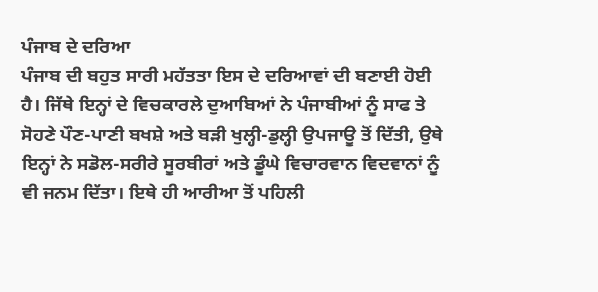ਪੰਜਾਬ ਦੇ ਦਰਿਆ
ਪੰਜਾਬ ਦੀ ਬਹੁਤ ਸਾਰੀ ਮਹੱਤਤਾ ਇਸ ਦੇ ਦਰਿਆਵਾਂ ਦੀ ਬਣਾਈ ਹੋਈ ਹੈ। ਜਿੱਥੇ ਇਨ੍ਹਾਂ ਦੇ ਵਿਚਕਾਰਲੇ ਦੁਆਬਿਆਂ ਨੇ ਪੰਜਾਬੀਆਂ ਨੂੰ ਸਾਫ ਤੇ ਸੋਹਣੇ ਪੌਣ-ਪਾਣੀ ਬਖਸ਼ੇ ਅਤੇ ਬੜੀ ਖੁਲ੍ਹੀ-ਡੁਲ੍ਹੀ ਉਪਜਾਊ ਤੋਂ ਦਿੱਤੀ, ਉਥੇ ਇਨ੍ਹਾਂ ਨੇ ਸਡੋਲ-ਸਰੀਰੇ ਸੂਰਬੀਰਾਂ ਅਤੇ ਡੂੰਘੇ ਵਿਚਾਰਵਾਨ ਵਿਦਵਾਨਾਂ ਨੂੰ ਵੀ ਜਨਮ ਦਿੱਤਾ। ਇਥੇ ਹੀ ਆਰੀਆ ਤੋਂ ਪਹਿਲੀ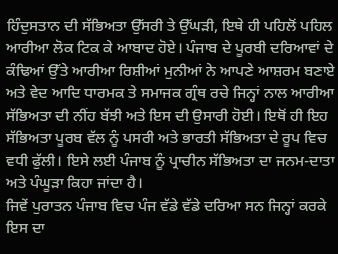ਹਿੰਦੁਸਤਾਨ ਦੀ ਸੱਭਿਅਤਾ ਉੱਸਰੀ ਤੇ ਉੱਘੜੀ, ਇਥੇ ਹੀ ਪਹਿਲੋਂ ਪਹਿਲ ਆਰੀਆ ਲੋਕ ਟਿਕ ਕੇ ਆਬਾਦ ਹੋਏ। ਪੰਜਾਬ ਦੇ ਪੂਰਬੀ ਦਰਿਆਵਾਂ ਦੇ ਕੰਢਿਆਂ ਉੱਤੇ ਆਰੀਆ ਰਿਸ਼ੀਆਂ ਮੁਨੀਆਂ ਨੇ ਆਪਣੇ ਆਸ਼ਰਮ ਬਣਾਏ ਅਤੇ ਵੇਦ ਆਦਿ ਧਾਰਮਕ ਤੇ ਸਮਾਜਕ ਗ੍ਰੰਥ ਰਚੇ ਜਿਨ੍ਹਾਂ ਨਾਲ ਆਰੀਆ ਸੱਭਿਅਤਾ ਦੀ ਨੀਂਹ ਬੱਝੀ ਅਤੇ ਇਸ ਦੀ ਉਸਾਰੀ ਹੋਈ। ਇਥੋਂ ਹੀ ਇਹ ਸੱਭਿਅਤਾ ਪੂਰਬ ਵੱਲ ਨੂੰ ਪਸਰੀ ਅਤੇ ਭਾਰਤੀ ਸੱਭਿਅਤਾ ਦੇ ਰੂਪ ਵਿਚ ਵਧੀ ਫੁੱਲੀ। ਇਸੇ ਲਈ ਪੰਜਾਬ ਨੂੰ ਪ੍ਰਾਚੀਨ ਸੱਭਿਅਤਾ ਦਾ ਜਨਮ-ਦਾਤਾ ਅਤੇ ਪੰਘੂੜਾ ਕਿਹਾ ਜਾਂਦਾ ਹੈ।
ਜਿਵੇਂ ਪੁਰਾਤਨ ਪੰਜਾਬ ਵਿਚ ਪੰਜ ਵੱਡੇ ਵੱਡੇ ਦਰਿਆ ਸਨ ਜਿਨ੍ਹਾਂ ਕਰਕੇ ਇਸ ਦਾ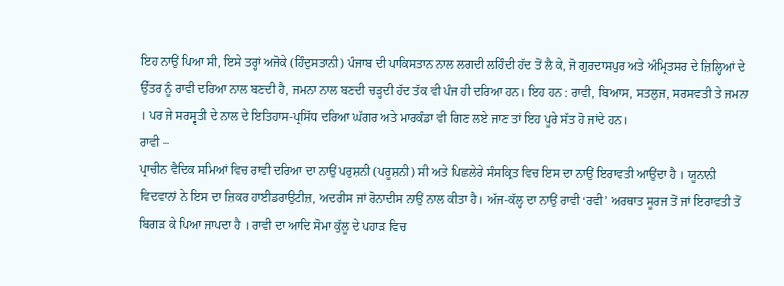ਇਹ ਨਾਉਂ ਪਿਆ ਸੀ, ਇਸੇ ਤਰ੍ਹਾਂ ਅਜੋਕੇ (ਹਿੰਦੁਸਤਾਨੀ) ਪੰਜਾਬ ਦੀ ਪਾਕਿਸਤਾਨ ਨਾਲ ਲਗਦੀ ਲਹਿੰਦੀ ਹੱਦ ਤੋਂ ਲੈ ਕੇ, ਜੋ ਗੁਰਦਾਸਪੁਰ ਅਤੇ ਅੰਮ੍ਰਿਤਸਰ ਦੇ ਜ਼ਿਲ੍ਹਿਆਂ ਦੇ ਉੱਤਰ ਨੂੰ ਰਾਵੀ ਦਰਿਆ ਨਾਲ ਬਣਦੀ ਹੈ, ਜਮਨਾ ਨਾਲ ਬਣਦੀ ਚੜ੍ਹਦੀ ਹੱਦ ਤੱਕ ਵੀ ਪੰਜ ਹੀ ਦਰਿਆ ਹਨ। ਇਹ ਹਨ : ਰਾਵੀ, ਬਿਆਸ, ਸਤਲੁਜ, ਸਰਸਵਤੀ ਤੇ ਜਮਨਾ । ਪਰ ਜੇ ਸਰਸ੍ਵਤੀ ਦੇ ਨਾਲ ਦੇ ਇਤਿਹਾਸ-ਪ੍ਰਸਿੱਧ ਦਰਿਆ ਘੱਗਰ ਅਤੇ ਮਾਰਕੰਡਾ ਵੀ ਗਿਣ ਲਏ ਜਾਣ ਤਾਂ ਇਹ ਪੂਰੇ ਸੱਤ ਹੋ ਜਾਂਦੇ ਹਨ।
ਰਾਵੀ –
ਪ੍ਰਾਚੀਨ ਵੈਦਿਕ ਸਮਿਆਂ ਵਿਚ ਰਾਵੀ ਦਰਿਆ ਦਾ ਨਾਉਂ ਪਰੁਸ਼ਨੀ (ਪਰੂਸ਼ਨੀ) ਸੀ ਅਤੇ ਪਿਛਲੇਰੇ ਸੰਸਕ੍ਰਿਤ ਵਿਚ ਇਸ ਦਾ ਨਾਉਂ ਇਰਾਵਤੀ ਆਉਂਦਾ ਹੈ । ਯੂਨਾਨੀ ਵਿਦਵਾਨਾਂ ਨੇ ਇਸ ਦਾ ਜ਼ਿਕਰ ਹਾਈਡਰਾਉਟੀਜ਼, ਅਦਰੀਸ ਜਾਂ ਰੋਨਾਦੀਸ ਨਾਉਂ ਨਾਲ ਕੀਤਾ ਹੈ। ਅੱਜ-ਕੱਲ੍ਹ ਦਾ ਨਾਉਂ ਰਾਵੀ ‘ਰਵੀ’ ਅਰਥਾਤ ਸੂਰਜ ਤੋਂ ਜਾਂ ਇਰਾਵਤੀ ਤੋਂ ਬਿਗੜ ਕੇ ਪਿਆ ਜਾਪਦਾ ਹੈ । ਰਾਵੀ ਦਾ ਆਦਿ ਸੋਮਾ ਕੁੱਲੂ ਦੇ ਪਹਾੜ ਵਿਚ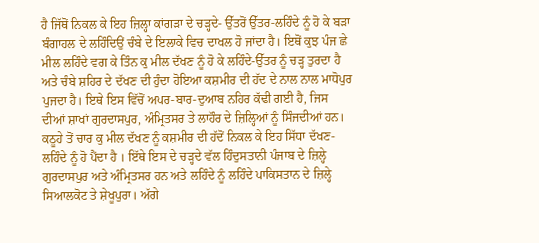ਹੈ ਜਿੱਥੋਂ ਨਿਕਲ ਕੇ ਇਹ ਜ਼ਿਲ੍ਹਾ ਕਾਂਗੜਾ ਦੇ ਚੜ੍ਹਦੇ- ਉੱਤਰੋਂ ਉੱਤਰ-ਲਹਿੰਦੇ ਨੂੰ ਹੋ ਕੇ ਬੜਾ ਬੰਗਾਹਲ ਦੇ ਲਹਿੰਦਿਉਂ ਚੰਬੇ ਦੇ ਇਲਾਕੇ ਵਿਚ ਦਾਖਲ ਹੋ ਜਾਂਦਾ ਹੈ। ਇਥੋਂ ਕੁਝ ਪੰਜ ਛੇ ਮੀਲ ਲਹਿੰਦੇ ਵਗ ਕੇ ਤਿੰਨ ਕੁ ਮੀਲ ਦੱਖਣ ਨੂੰ ਹੋ ਕੇ ਲਹਿੰਦੇ-ਉੱਤਰ ਨੂੰ ਚੜ੍ਹ ਤੁਰਦਾ ਹੈ ਅਤੇ ਚੰਬੇ ਸ਼ਹਿਰ ਦੇ ਦੱਖਣ ਦੀ ਹੁੰਦਾ ਹੋਇਆ ਕਸ਼ਮੀਰ ਦੀ ਹੱਦ ਦੇ ਨਾਲ ਨਾਲ ਮਾਧੋਪੁਰ ਪੁਜਦਾ ਹੈ। ਇਥੇ ਇਸ ਵਿੱਚੋਂ ਅਪਰ-ਬਾਰ-ਦੁਆਬ ਨਹਿਰ ਕੱਢੀ ਗਈ ਹੈ, ਜਿਸ ਦੀਆਂ ਸ਼ਾਖਾਂ ਗੁਰਦਾਸਪੁਰ, ਅੰਮ੍ਰਿਤਸਰ ਤੇ ਲਾਹੌਰ ਦੇ ਜ਼ਿਲ੍ਹਿਆਂ ਨੂੰ ਸਿੰਜਦੀਆਂ ਹਨ। ਕਠੂਹੇ ਤੋਂ ਚਾਰ ਕੁ ਮੀਲ ਦੱਖਣ ਨੂੰ ਕਸ਼ਮੀਰ ਦੀ ਹੱਦੋਂ ਨਿਕਲ ਕੇ ਇਹ ਸਿੱਧਾ ਦੱਖਣ-ਲਹਿੰਦੇ ਨੂੰ ਹੋ ਪੈਂਦਾ ਹੈ । ਇੱਥੇ ਇਸ ਦੇ ਚੜ੍ਹਦੇ ਵੱਲ ਹਿੰਦੁਸਤਾਨੀ ਪੰਜਾਬ ਦੇ ਜ਼ਿਲ੍ਹੇ ਗੁਰਦਾਸਪੁਰ ਅਤੇ ਅੰਮ੍ਰਿਤਸਰ ਹਨ ਅਤੇ ਲਹਿੰਦੇ ਨੂੰ ਲਹਿੰਦੇ ਪਾਕਿਸਤਾਨ ਦੇ ਜ਼ਿਲ੍ਹੇ ਸਿਆਲਕੋਟ ਤੇ ਸ਼ੇਖੂਪੁਰਾ। ਅੱਗੇ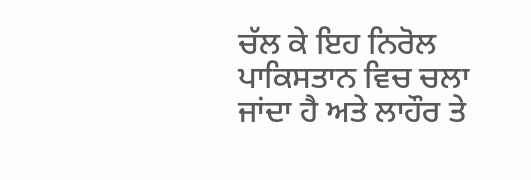ਚੱਲ ਕੇ ਇਹ ਨਿਰੋਲ ਪਾਕਿਸਤਾਨ ਵਿਚ ਚਲਾ ਜਾਂਦਾ ਹੈ ਅਤੇ ਲਾਹੌਰ ਤੇ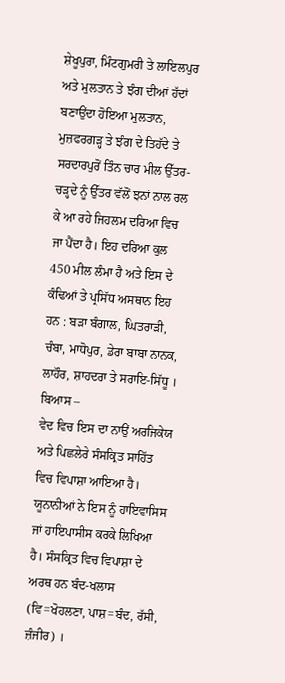ਸ਼ੇਖੂਪੁਰਾ, ਮਿੰਟਗੁਮਰੀ ਤੇ ਲਾਇਲਪੁਰ ਅਤੇ ਮੁਲਤਾਨ ਤੇ ਝੰਗ ਦੀਆਂ ਹੱਦਾਂ ਬਣਾਉਂਦਾ ਹੋਇਆ ਮੁਲਤਾਨ, ਮੁਜ਼ਫਰਗੜ੍ਹ ਤੇ ਝੰਗ ਦੇ ਤਿਹੱਦੇ ਤੇ ਸਰਦਾਰਪੁਰੋਂ ਤਿੰਨ ਚਾਰ ਮੀਲ ਉੱਤਰ-ਚੜ੍ਹਦੇ ਨੂੰ ਉੱਤਰ ਵੱਲੋਂ ਝਨਾਂ ਨਾਲ ਰਲ ਕੇ ਆ ਰਹੇ ਜਿਹਲਮ ਦਰਿਆ ਵਿਚ ਜਾ ਪੈਂਦਾ ਹੈ। ਇਹ ਦਰਿਆ ਕੁਲ 450 ਮੀਲ ਲੰਮਾ ਹੈ ਅਤੇ ਇਸ ਦੇ ਕੰਢਿਆਂ ਤੇ ਪ੍ਰਸਿੱਧ ਅਸਥਾਨ ਇਹ ਹਨ : ਬੜਾ ਬੰਗਾਲ, ਘਿਤਰਾੜੀ, ਚੰਬਾ, ਮਾਧੋਪੁਰ, ਡੇਰਾ ਬਾਬਾ ਨਾਨਕ, ਲਾਹੌਰ, ਸ਼ਾਹਦਰਾ ਤੇ ਸਰਾਇ-ਸਿੱਧੂ ।
ਬਿਆਸ –
ਵੇਦ ਵਿਚ ਇਸ ਦਾ ਨਾਉਂ ਅਰਜਿਕੇਯ ਅਤੇ ਪਿਛਲੇਰੇ ਸੰਸਕ੍ਰਿਤ ਸਾਹਿੱਤ ਵਿਚ ਵਿਪਾਸ਼ਾ ਆਇਆ ਹੈ। ਯੂਨਾਨੀਆਂ ਨੇ ਇਸ ਨੂੰ ਹਾਇਵਾਸਿਸ ਜਾਂ ਹਾਇਪਾਸੀਸ ਕਰਕੇ ਲਿਖਿਆ ਹੈ। ਸੰਸਕ੍ਰਿਤ ਵਿਚ ਵਿਪਾਸ਼ਾ ਦੇ ਅਰਥ ਹਨ ਬੰਦ-ਖਲਾਸ (ਵਿ=ਖੋਹਲਣਾ, ਪਾਸ਼=ਬੰਦ, ਰੱਸੀ, ਜ਼ੰਜੀਰ) ।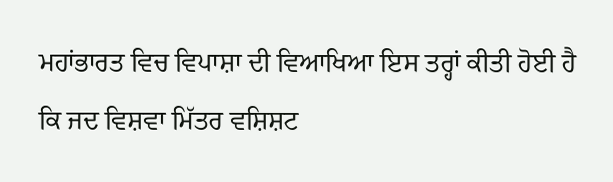ਮਹਾਂਭਾਰਤ ਵਿਚ ਵਿਪਾਸ਼ਾ ਦੀ ਵਿਆਖਿਆ ਇਸ ਤਰ੍ਹਾਂ ਕੀਤੀ ਹੋਈ ਹੈ ਕਿ ਜਦ ਵਿਸ਼ਵਾ ਮਿੱਤਰ ਵਸ਼ਿਸ਼ਟ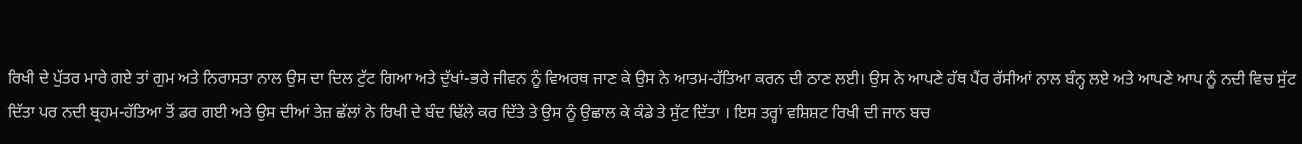ਰਿਖੀ ਦੇ ਪੁੱਤਰ ਮਾਰੇ ਗਏ ਤਾਂ ਗੁਮ ਅਤੇ ਨਿਰਾਸਤਾ ਨਾਲ ਉਸ ਦਾ ਦਿਲ ਟੁੱਟ ਗਿਆ ਅਤੇ ਦੁੱਖਾਂ-ਭਰੇ ਜੀਵਨ ਨੂੰ ਵਿਅਰਥ ਜਾਣ ਕੇ ਉਸ ਨੇ ਆਤਮ-ਹੱਤਿਆ ਕਰਨ ਦੀ ਠਾਣ ਲਈ। ਉਸ ਨੇ ਆਪਣੇ ਹੱਥ ਪੈਂਰ ਰੱਸੀਆਂ ਨਾਲ ਬੰਨ੍ਹ ਲਏ ਅਤੇ ਆਪਣੇ ਆਪ ਨੂੰ ਨਦੀ ਵਿਚ ਸੁੱਟ ਦਿੱਤਾ ਪਰ ਨਦੀ ਬ੍ਰਹਮ-ਹੱਤਿਆ ਤੋਂ ਡਰ ਗਈ ਅਤੇ ਉਸ ਦੀਆਂ ਤੇਜ਼ ਛੱਲਾਂ ਨੇ ਰਿਖੀ ਦੇ ਬੰਦ ਢਿੱਲੇ ਕਰ ਦਿੱਤੇ ਤੇ ਉਸ ਨੂੰ ਉਛਾਲ ਕੇ ਕੰਡੇ ਤੇ ਸੁੱਟ ਦਿੱਤਾ । ਇਸ ਤਰ੍ਹਾਂ ਵਸ਼ਿਸ਼ਟ ਰਿਖੀ ਦੀ ਜਾਨ ਬਚ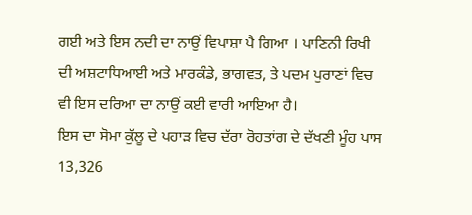ਗਈ ਅਤੇ ਇਸ ਨਦੀ ਦਾ ਨਾਉਂ ਵਿਪਾਸ਼ਾ ਪੈ ਗਿਆ । ਪਾਣਿਨੀ ਰਿਖੀ ਦੀ ਅਸ਼ਟਾਧਿਆਈ ਅਤੇ ਮਾਰਕੰਡੇ, ਭਾਗਵਤ, ਤੇ ਪਦਮ ਪੁਰਾਣਾਂ ਵਿਚ ਵੀ ਇਸ ਦਰਿਆ ਦਾ ਨਾਉਂ ਕਈ ਵਾਰੀ ਆਇਆ ਹੈ।
ਇਸ ਦਾ ਸੋਮਾ ਕੁੱਲੂ ਦੇ ਪਹਾੜ ਵਿਚ ਦੱਰਾ ਰੋਹਤਾਂਗ ਦੇ ਦੱਖਣੀ ਮੂੰਹ ਪਾਸ 13,326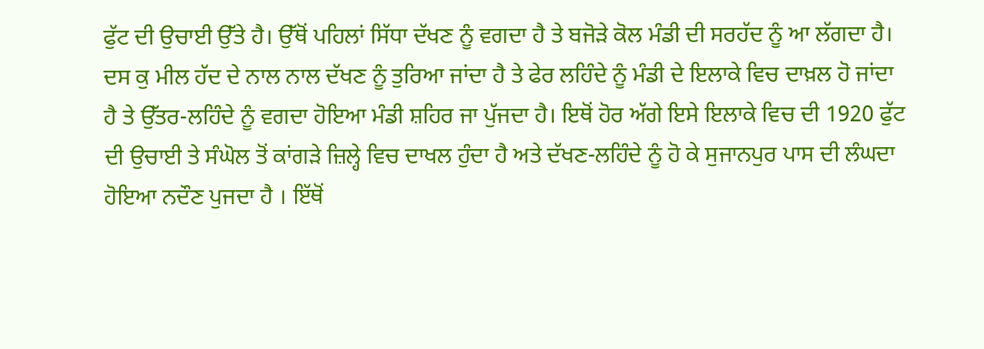ਫੁੱਟ ਦੀ ਉਚਾਈ ਉੱਤੇ ਹੈ। ਉੱਥੋਂ ਪਹਿਲਾਂ ਸਿੱਧਾ ਦੱਖਣ ਨੂੰ ਵਗਦਾ ਹੈ ਤੇ ਬਜੋੜੇ ਕੋਲ ਮੰਡੀ ਦੀ ਸਰਹੱਦ ਨੂੰ ਆ ਲੱਗਦਾ ਹੈ। ਦਸ ਕੁ ਮੀਲ ਹੱਦ ਦੇ ਨਾਲ ਨਾਲ ਦੱਖਣ ਨੂੰ ਤੁਰਿਆ ਜਾਂਦਾ ਹੈ ਤੇ ਫੇਰ ਲਹਿੰਦੇ ਨੂੰ ਮੰਡੀ ਦੇ ਇਲਾਕੇ ਵਿਚ ਦਾਖ਼ਲ ਹੋ ਜਾਂਦਾ ਹੈ ਤੇ ਉੱਤਰ-ਲਹਿੰਦੇ ਨੂੰ ਵਗਦਾ ਹੋਇਆ ਮੰਡੀ ਸ਼ਹਿਰ ਜਾ ਪੁੱਜਦਾ ਹੈ। ਇਥੋਂ ਹੋਰ ਅੱਗੇ ਇਸੇ ਇਲਾਕੇ ਵਿਚ ਦੀ 1920 ਫੁੱਟ ਦੀ ਉਚਾਈ ਤੇ ਸੰਘੋਲ ਤੋਂ ਕਾਂਗੜੇ ਜ਼ਿਲ੍ਹੇ ਵਿਚ ਦਾਖਲ ਹੁੰਦਾ ਹੈ ਅਤੇ ਦੱਖਣ-ਲਹਿੰਦੇ ਨੂੰ ਹੋ ਕੇ ਸੁਜਾਨਪੁਰ ਪਾਸ ਦੀ ਲੰਘਦਾ ਹੋਇਆ ਨਦੌਣ ਪੁਜਦਾ ਹੈ । ਇੱਥੋਂ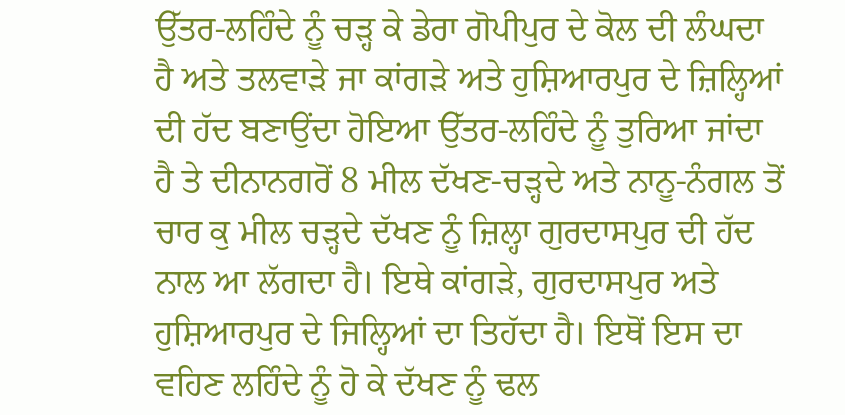ਉੱਤਰ-ਲਹਿੰਦੇ ਨੂੰ ਚੜ੍ਹ ਕੇ ਡੇਰਾ ਗੋਪੀਪੁਰ ਦੇ ਕੋਲ ਦੀ ਲੰਘਦਾ ਹੈ ਅਤੇ ਤਲਵਾੜੇ ਜਾ ਕਾਂਗੜੇ ਅਤੇ ਹੁਸ਼ਿਆਰਪੁਰ ਦੇ ਜ਼ਿਲ੍ਹਿਆਂ ਦੀ ਹੱਦ ਬਣਾਉਂਦਾ ਹੋਇਆ ਉੱਤਰ-ਲਹਿੰਦੇ ਨੂੰ ਤੁਰਿਆ ਜਾਂਦਾ ਹੈ ਤੇ ਦੀਨਾਨਗਰੋਂ 8 ਮੀਲ ਦੱਖਣ-ਚੜ੍ਹਦੇ ਅਤੇ ਨਾਨੂ-ਨੰਗਲ ਤੋਂ ਚਾਰ ਕੁ ਮੀਲ ਚੜ੍ਹਦੇ ਦੱਖਣ ਨੂੰ ਜ਼ਿਲ੍ਹਾ ਗੁਰਦਾਸਪੁਰ ਦੀ ਹੱਦ ਨਾਲ ਆ ਲੱਗਦਾ ਹੈ। ਇਥੇ ਕਾਂਗੜੇ, ਗੁਰਦਾਸਪੁਰ ਅਤੇ ਹੁਸ਼ਿਆਰਪੁਰ ਦੇ ਜਿਲ੍ਹਿਆਂ ਦਾ ਤਿਹੱਦਾ ਹੈ। ਇਥੋਂ ਇਸ ਦਾ ਵਹਿਣ ਲਹਿੰਦੇ ਨੂੰ ਹੋ ਕੇ ਦੱਖਣ ਨੂੰ ਢਲ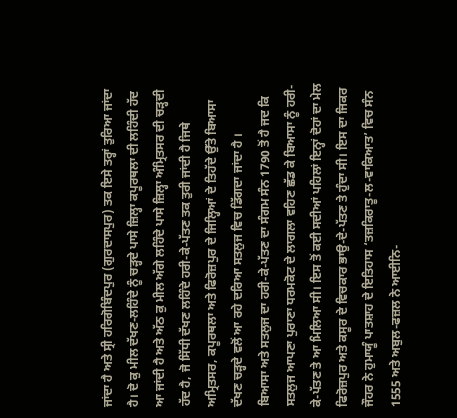ਜਾਂਦਾ ਹੈ ਅਤੇ ਸ੍ਰੀ ਹਰਿਗੋਬਿੰਦਪੁਰ (ਗੁਰਦਾਸਪੁਰ) ਤਕ ਇਸੇ ਤਰ੍ਹਾਂ ਤੁਰਿਆ ਜਾਂਦਾ ਹੈ। ਦੋ ਕੁ ਮੀਲ ਦੱਖਣ-ਲਹਿੰਦੇ ਨੂੰ ਚੜ੍ਹਦੇ ਪਾਸੇ ਜ਼ਿਲ੍ਹਾ ਕਪੂਰਥਲਾ ਦੀ ਲਹਿੰਦੀ ਹੱਦ ਆ ਜਾਂਦੀ ਹੈ ਅਤੇ ਅੱਠ ਕੁ ਮੀਲ ਅੱਗੇ ਲਹਿੰਦੇ ਪਾਸੇ ਜ਼ਿਲ੍ਹਾ ਅੰਮ੍ਰਿਤਸਰ ਦੀ ਚੜ੍ਹਦੀ ਹੱਦ ਹੈ, ਜੋ ਸਿੱਧੀ ਦੱਖਣ ਲਹਿੰਦੇ ਹਰੀ-ਕੇ-ਪੱਤਣ ਤਕ ਤੁਰੀ ਜਾਂਦੀ ਹੈ ਜਿਥੇ ਅਮ੍ਰਿਤਸਰ, ਕਪੂਰਥਲਾ ਅਤੇ ਫਿਰੋਜ਼ਪੁਰ ਦੇ ਜਿਲ੍ਹਿਆਂ ਦੇ ਤਿਹੱਦੇ ਉੱਤੇ ਬਿਆਸਾ ਦੱਖਣ ਚੜ੍ਹਦੇ ਵਲੋਂ ਆ ਰਹੇ ਦਰਿਆ ਸਤਲੁਜ ਵਿਚ ਡਿੱਗਦਾ ਜਾਂਦਾ ਹੈ ।
ਬਿਆਸਾ ਅਤੇ ਸਤਲੁਜ ਦਾ ਹਰੀ-ਕੇ-ਪੱਤਣ ਦਾ ਸੰਗਮ ਸੰਨ 1790 ਤੋਂ ਹੈ ਜਦ ਕਿ ਸਤਲੁਜ ਆਪਣਾ ਪੁਰਾਣਾ ਧਰਮਕੋਟ ਦੇ ਲਾਗਲਾ ਵਹਿਣ ਛੱਡ ਕੇ ਬਿਆਸਾ ਨੂੰ ਹਰੀ-ਕੇ-ਪੱਤਣ ਤੇ ਆ ਮਿਲਿਆ ਸੀ। ਇਸ ਤੋਂ ਕਈ ਸਦੀਆਂ ਪਹਿਲਾਂ ਇਨ੍ਹਾਂ ਦੋਹਾਂ ਦਾ ਮੇਲ ਫਿਰੋਜ਼ਪੁਰ ਅਤੇ ਕਸੂਰ ਦੇ ਵਿਚਕਾਰ ਭਾਉ-ਦੇ-ਪੱਤਣ ਤੇ ਹੁੰਦਾ ਸੀ। ਇਸ ਦਾ ਜਿਕਰ ਜੌਹਰ ਨੇ ਹੁਮਾਯੂੰ ਪਾਤਸ਼ਾਹ ਦੇ ਇਤਿਹਾਸ ‘ਤਜ਼ਕਿਰਾਤੂ-ਲ-ਵਾਕਿਆਤ’ ਵਿਚ ਸੰਨ 1555 ਅਤੇ ਅਬੁਲ-ਫਜ਼ਲ ਨੇ ਆਈਨਿ-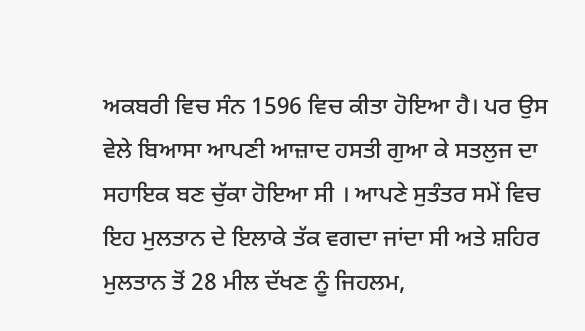ਅਕਬਰੀ ਵਿਚ ਸੰਨ 1596 ਵਿਚ ਕੀਤਾ ਹੋਇਆ ਹੈ। ਪਰ ਉਸ ਵੇਲੇ ਬਿਆਸਾ ਆਪਣੀ ਆਜ਼ਾਦ ਹਸਤੀ ਗੁਆ ਕੇ ਸਤਲੁਜ ਦਾ ਸਹਾਇਕ ਬਣ ਚੁੱਕਾ ਹੋਇਆ ਸੀ । ਆਪਣੇ ਸੁਤੰਤਰ ਸਮੇਂ ਵਿਚ ਇਹ ਮੁਲਤਾਨ ਦੇ ਇਲਾਕੇ ਤੱਕ ਵਗਦਾ ਜਾਂਦਾ ਸੀ ਅਤੇ ਸ਼ਹਿਰ ਮੁਲਤਾਨ ਤੋਂ 28 ਮੀਲ ਦੱਖਣ ਨੂੰ ਜਿਹਲਮ,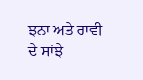ਝਨਾ ਅਤੇ ਰਾਵੀ ਦੇ ਸਾਂਝੇ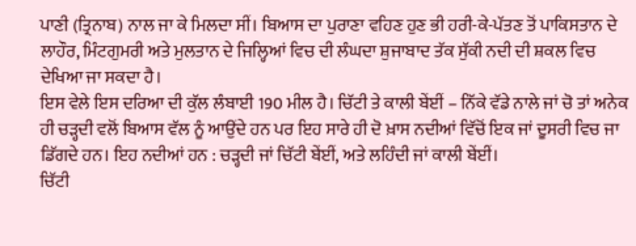ਪਾਣੀ (ਤ੍ਰਿਨਾਬ) ਨਾਲ ਜਾ ਕੇ ਮਿਲਦਾ ਸੀਂ। ਬਿਆਸ ਦਾ ਪੁਰਾਣਾ ਵਹਿਣ ਹੁਣ ਭੀ ਹਰੀ-ਕੇ-ਪੱਤਣ ਤੋਂ ਪਾਕਿਸਤਾਨ ਦੇ ਲਾਹੌਰ, ਮਿੰਟਗੁਮਰੀ ਅਤੇ ਮੁਲਤਾਨ ਦੇ ਜਿਲ੍ਹਿਆਂ ਵਿਚ ਦੀ ਲੰਘਦਾ ਸ਼ੁਜਾਬਾਦ ਤੱਕ ਸੁੱਕੀ ਨਦੀ ਦੀ ਸ਼ਕਲ ਵਿਚ ਦੇਖਿਆ ਜਾ ਸਕਦਾ ਹੈ।
ਇਸ ਵੇਲੇ ਇਸ ਦਰਿਆ ਦੀ ਕੁੱਲ ਲੰਬਾਈ 190 ਮੀਲ ਹੈ। ਚਿੱਟੀ ਤੇ ਕਾਲੀ ਬੇਂਈਂ – ਨਿੱਕੇ ਵੱਡੇ ਨਾਲੇ ਜਾਂ ਚੋ ਤਾਂ ਅਨੇਕ ਹੀ ਚੜ੍ਹਦੀ ਵਲੋਂ ਬਿਆਸ ਵੱਲ ਨੂੰ ਆਉਂਦੇ ਹਨ ਪਰ ਇਹ ਸਾਰੇ ਹੀ ਦੋ ਖ਼ਾਸ ਨਦੀਆਂ ਵਿੱਚੋਂ ਇਕ ਜਾਂ ਦੂਸਰੀ ਵਿਚ ਜਾ ਡਿੱਗਦੇ ਹਨ। ਇਹ ਨਦੀਆਂ ਹਨ : ਚੜ੍ਹਦੀ ਜਾਂ ਚਿੱਟੀ ਬੇਂਈਂ, ਅਤੇ ਲਹਿੰਦੀ ਜਾਂ ਕਾਲੀ ਬੇਂਈਂ।
ਚਿੱਟੀ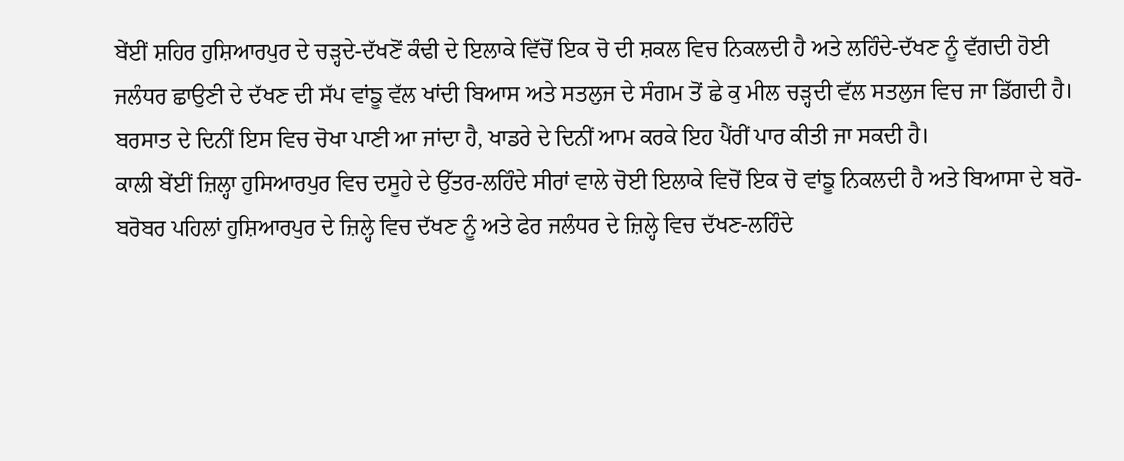ਬੇਂਈਂ ਸ਼ਹਿਰ ਹੁਸ਼ਿਆਰਪੁਰ ਦੇ ਚੜ੍ਹਦੇ-ਦੱਖਣੋਂ ਕੰਢੀ ਦੇ ਇਲਾਕੇ ਵਿੱਚੋਂ ਇਕ ਚੋ ਦੀ ਸ਼ਕਲ ਵਿਚ ਨਿਕਲਦੀ ਹੈ ਅਤੇ ਲਹਿੰਦੇ-ਦੱਖਣ ਨੂੰ ਵੱਗਦੀ ਹੋਈ ਜਲੰਧਰ ਛਾਉਣੀ ਦੇ ਦੱਖਣ ਦੀ ਸੱਪ ਵਾਂਙੂ ਵੱਲ ਖਾਂਦੀ ਬਿਆਸ ਅਤੇ ਸਤਲੁਜ ਦੇ ਸੰਗਮ ਤੋਂ ਛੇ ਕੁ ਮੀਲ ਚੜ੍ਹਦੀ ਵੱਲ ਸਤਲੁਜ ਵਿਚ ਜਾ ਡਿੱਗਦੀ ਹੈ। ਬਰਸਾਤ ਦੇ ਦਿਨੀਂ ਇਸ ਵਿਚ ਚੋਖਾ ਪਾਣੀ ਆ ਜਾਂਦਾ ਹੈ, ਖਾਡਰੇ ਦੇ ਦਿਨੀਂ ਆਮ ਕਰਕੇ ਇਹ ਪੈਂਰੀਂ ਪਾਰ ਕੀਤੀ ਜਾ ਸਕਦੀ ਹੈ।
ਕਾਲੀ ਬੇਂਈਂ ਜ਼ਿਲ੍ਹਾ ਹੁਸਿਆਰਪੁਰ ਵਿਚ ਦਸੂਹੇ ਦੇ ਉੱਤਰ-ਲਹਿੰਦੇ ਸੀਰਾਂ ਵਾਲੇ ਚੋਈ ਇਲਾਕੇ ਵਿਚੋਂ ਇਕ ਚੋ ਵਾਂਙੂ ਨਿਕਲਦੀ ਹੈ ਅਤੇ ਬਿਆਸਾ ਦੇ ਬਰੋ-ਬਰੋਬਰ ਪਹਿਲਾਂ ਹੁਸ਼ਿਆਰਪੁਰ ਦੇ ਜ਼ਿਲ੍ਹੇ ਵਿਚ ਦੱਖਣ ਨੂੰ ਅਤੇ ਫੇਰ ਜਲੰਧਰ ਦੇ ਜ਼ਿਲ੍ਹੇ ਵਿਚ ਦੱਖਣ-ਲਹਿੰਦੇ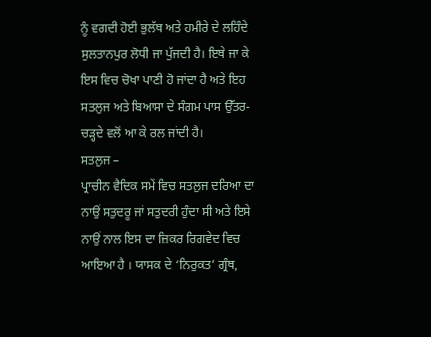ਨੂੰ ਵਗਦੀ ਹੋਈ ਭੁਲੱਥ ਅਤੇ ਹਮੀਰੇ ਦੇ ਲਹਿੰਦੇ ਸੁਲਤਾਨਪੁਰ ਲੋਧੀ ਜਾ ਪੁੱਜਦੀ ਹੈ। ਇਥੇ ਜਾ ਕੇ ਇਸ ਵਿਚ ਚੋਖਾ ਪਾਣੀ ਹੋ ਜਾਂਦਾ ਹੈ ਅਤੇ ਇਹ ਸਤਲੁਜ ਅਤੇ ਬਿਆਸਾ ਦੇ ਸੰਗਮ ਪਾਸ ਉੱਤਰ-ਚੜ੍ਹਦੇ ਵਲੋਂ ਆ ਕੇ ਰਲ ਜਾਂਦੀ ਹੈ।
ਸਤਲੁਜ –
ਪ੍ਰਾਚੀਨ ਵੈਦਿਕ ਸਮੇਂ ਵਿਚ ਸਤਲੁਜ ਦਰਿਆ ਦਾ ਨਾਉਂ ਸਤੁਦਰੂ ਜਾਂ ਸਤੁਦਰੀ ਹੁੰਦਾ ਸੀ ਅਤੇ ਇਸੇ ਨਾਉਂ ਨਾਲ ਇਸ ਦਾ ਜ਼ਿਕਰ ਰਿਗਵੇਦ ਵਿਚ ਆਇਆ ਹੈ । ਯਾਸਕ ਦੇ ‘ਨਿਰੁਕਤ’ ਗ੍ਰੰਥ,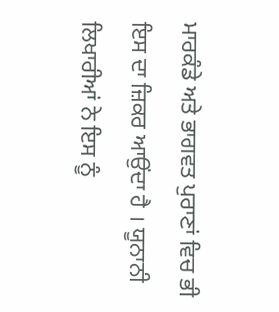ਮਾਰਕੰਡੇ ਅਤੇ ਭਾਗਵਤ ਪੁਰਾਣਾਂ ਵਿਚ ਭੀ ਇਸ ਦਾ ਜ਼ਿਕਰ ਆਉਂਦਾ ਹੈ । ਯੂਨਾਨੀ ਲਿਖਾਰੀਆਂ ਨੇ ਇਸ ਨੂੰ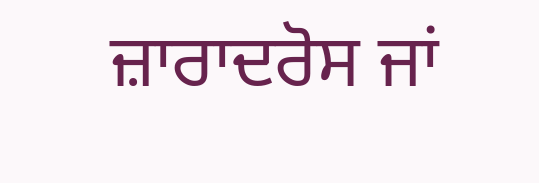ਜ਼ਾਰਾਦਰੋਸ ਜਾਂ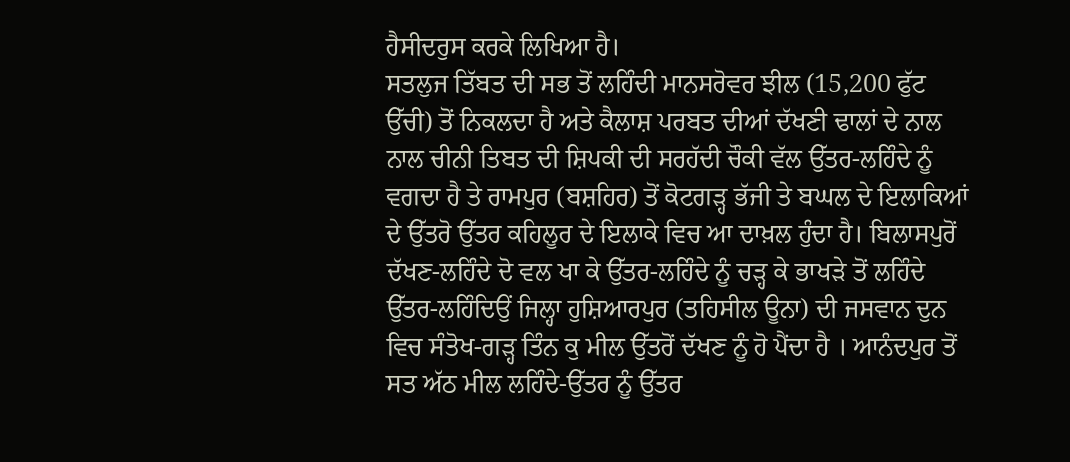ਹੈਸੀਦਰੁਸ ਕਰਕੇ ਲਿਖਿਆ ਹੈ।
ਸਤਲੁਜ ਤਿੱਬਤ ਦੀ ਸਭ ਤੋਂ ਲਹਿੰਦੀ ਮਾਨਸਰੋਵਰ ਝੀਲ (15,200 ਫੁੱਟ ਉੱਚੀ) ਤੋਂ ਨਿਕਲਦਾ ਹੈ ਅਤੇ ਕੈਲਾਸ਼ ਪਰਬਤ ਦੀਆਂ ਦੱਖਣੀ ਢਾਲਾਂ ਦੇ ਨਾਲ ਨਾਲ ਚੀਨੀ ਤਿਬਤ ਦੀ ਸ਼ਿਪਕੀ ਦੀ ਸਰਹੱਦੀ ਚੌਕੀ ਵੱਲ ਉੱਤਰ-ਲਹਿੰਦੇ ਨੂੰ ਵਗਦਾ ਹੈ ਤੇ ਰਾਮਪੁਰ (ਬਸ਼ਹਿਰ) ਤੋਂ ਕੋਟਗੜ੍ਹ ਭੱਜੀ ਤੇ ਬਘਲ ਦੇ ਇਲਾਕਿਆਂ ਦੇ ਉੱਤਰੋ ਉੱਤਰ ਕਹਿਲੂਰ ਦੇ ਇਲਾਕੇ ਵਿਚ ਆ ਦਾਖ਼ਲ ਹੁੰਦਾ ਹੈ। ਬਿਲਾਸਪੁਰੋਂ ਦੱਖਣ-ਲਹਿੰਦੇ ਦੋ ਵਲ ਖਾ ਕੇ ਉੱਤਰ-ਲਹਿੰਦੇ ਨੂੰ ਚੜ੍ਹ ਕੇ ਭਾਖੜੇ ਤੋਂ ਲਹਿੰਦੇ ਉੱਤਰ-ਲਹਿੰਦਿਉਂ ਜਿਲ੍ਹਾ ਹੁਸ਼ਿਆਰਪੁਰ (ਤਹਿਸੀਲ ਊਨਾ) ਦੀ ਜਸਵਾਨ ਦੁਨ ਵਿਚ ਸੰਤੋਖ-ਗੜ੍ਹ ਤਿੰਨ ਕੁ ਮੀਲ ਉੱਤਰੋਂ ਦੱਖਣ ਨੂੰ ਹੋ ਪੈਂਦਾ ਹੈ । ਆਨੰਦਪੁਰ ਤੋਂ ਸਤ ਅੱਠ ਮੀਲ ਲਹਿੰਦੇ-ਉੱਤਰ ਨੂੰ ਉੱਤਰ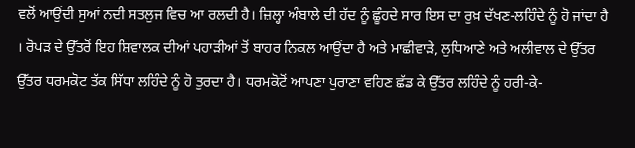ਵਲੋਂ ਆਉਂਦੀ ਸੁਆਂ ਨਦੀ ਸਤਲੁਜ ਵਿਚ ਆ ਰਲਦੀ ਹੈ। ਜ਼ਿਲ੍ਹਾ ਅੰਬਾਲੇ ਦੀ ਹੱਦ ਨੂੰ ਛੂੰਹਦੇ ਸਾਰ ਇਸ ਦਾ ਰੁਖ਼ ਦੱਖਣ-ਲਹਿੰਦੇ ਨੂੰ ਹੋ ਜਾਂਦਾ ਹੈ । ਰੋਪੜ ਦੇ ਉੱਤਰੋਂ ਇਹ ਸ਼ਿਵਾਲਕ ਦੀਆਂ ਪਹਾੜੀਆਂ ਤੋਂ ਬਾਹਰ ਨਿਕਲ ਆਉਂਦਾ ਹੈ ਅਤੇ ਮਾਛੀਵਾੜੇ, ਲੁਧਿਆਣੇ ਅਤੇ ਅਲੀਵਾਲ ਦੇ ਉੱਤਰ ਉੱਤਰ ਧਰਮਕੋਟ ਤੱਕ ਸਿੱਧਾ ਲਹਿੰਦੇ ਨੂੰ ਹੋ ਤੁਰਦਾ ਹੈ। ਧਰਮਕੋਟੋਂ ਆਪਣਾ ਪੁਰਾਣਾ ਵਹਿਣ ਛੱਡ ਕੇ ਉੱਤਰ ਲਹਿੰਦੇ ਨੂੰ ਹਰੀ-ਕੇ-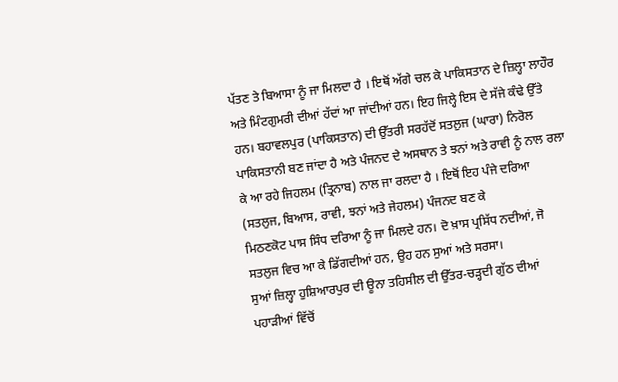ਪੱਤਣ ਤੇ ਬਿਆਸਾ ਨੂੰ ਜਾ ਮਿਲਦਾ ਹੈ । ਇਥੋਂ ਅੱਗੇ ਚਲ ਕੇ ਪਾਕਿਸਤਾਨ ਦੇ ਜ਼ਿਲ੍ਹਾ ਲਾਹੌਰ ਅਤੇ ਮਿੰਟਗੁਮਰੀ ਦੀਆਂ ਹੱਦਾਂ ਆ ਜਾਂਦੀਆਂ ਹਨ। ਇਹ ਜਿਲ੍ਹੇ ਇਸ ਦੇ ਸੱਜੇ ਕੰਢੇ ਉੱਤੇ ਹਨ। ਬਹਾਵਲਪੁਰ (ਪਾਕਿਸਤਾਨ) ਦੀ ਉੱਤਰੀ ਸਰਹੱਦੋਂ ਸਤਲੁਜ (ਘਾਰਾ) ਨਿਰੋਲ ਪਾਕਿਸਤਾਨੀ ਬਣ ਜਾਂਦਾ ਹੈ ਅਤੇ ਪੰਜਨਦ ਦੇ ਅਸਥਾਨ ਤੇ ਝਨਾਂ ਅਤੇ ਰਾਵੀ ਨੂੰ ਨਾਲ ਰਲਾ ਕੇ ਆ ਰਹੇ ਜਿਹਲਮ (ਤ੍ਰਿਨਾਬ) ਨਾਲ ਜਾ ਰਲਦਾ ਹੈ । ਇਥੋਂ ਇਹ ਪੰਜੇ ਦਰਿਆ (ਸਤਲੁਜ, ਬਿਆਸ, ਰਾਵੀ, ਝਨਾਂ ਅਤੇ ਜੇਹਲਮ) ਪੰਜਨਦ ਬਣ ਕੇ
ਮਿਠਣਕੋਟ ਪਾਸ ਸਿੰਧ ਦਰਿਆ ਨੂੰ ਜਾ ਮਿਲਦੇ ਹਨ। ਦੋ ਖ਼ਾਸ ਪ੍ਰਸਿੱਧ ਨਦੀਆਂ, ਜੋ ਸਤਲੁਜ ਵਿਚ ਆ ਕੇ ਡਿੱਗਦੀਆਂ ਹਨ, ਉਹ ਹਨ ਸੁਆਂ ਅਤੇ ਸਰਸਾ।
ਸੁਆਂ ਜ਼ਿਲ੍ਹਾ ਹੁਸ਼ਿਆਰਪੁਰ ਦੀ ਊਨਾ ਤਹਿਸੀਲ ਦੀ ਉੱਤਰ-ਚੜ੍ਹਦੀ ਗੁੱਠ ਦੀਆਂ ਪਹਾੜੀਆਂ ਵਿੱਚੋਂ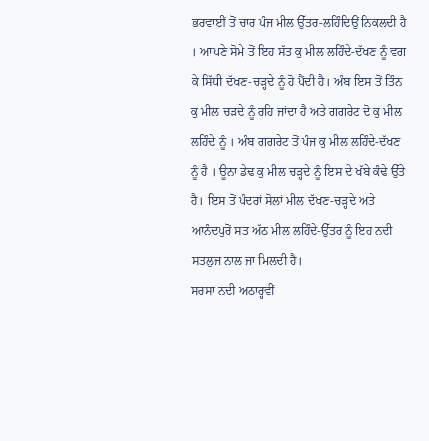ਭਰਵਾਈਂ ਤੋਂ ਚਾਰ ਪੰਜ ਮੀਲ ਉੱਤਰ-ਲਹਿੰਦਿਉਂ ਨਿਕਲਦੀ ਹੈ । ਆਪਣੇ ਸੋਮੇ ਤੋਂ ਇਹ ਸੱਤ ਕੁ ਮੀਲ ਲਹਿੰਦੇ-ਦੱਖਣ ਨੂੰ ਵਗ ਕੇ ਸਿੱਧੀ ਦੱਖਣ-ਚੜ੍ਹਦੇ ਨੂੰ ਹੋ ਪੈਂਦੀ ਹੈ। ਅੰਬ ਇਸ ਤੋਂ ਤਿੰਨ ਕੁ ਮੀਲ ਚੜਦੇ ਨੂੰ ਰਹਿ ਜਾਂਦਾ ਹੈ ਅਤੇ ਗਗਰੇਟ ਦੋ ਕੁ ਮੀਲ ਲਹਿੰਦੇ ਨੂੰ । ਅੰਬ ਗਗਰੇਟ ਤੋਂ ਪੰਜ ਕੁ ਮੀਲ ਲਹਿੰਦੇ-ਦੱਖਣ ਨੂੰ ਹੈ । ਊਨਾ ਡੇਢ ਕੁ ਮੀਲ ਚੜ੍ਹਦੇ ਨੂੰ ਇਸ ਦੇ ਖੱਬੇ ਕੰਢੇ ਉੱਤੇ ਹੈ। ਇਸ ਤੋਂ ਪੰਦਰਾਂ ਸੋਲਾਂ ਮੀਲ ਦੱਖਣ-ਚੜ੍ਹਦੇ ਅਤੇ ਆਨੰਦਪੁਰੋਂ ਸਤ ਅੱਠ ਮੀਲ ਲਹਿੰਦੇ-ਉੱਤਰ ਨੂੰ ਇਹ ਨਦੀ ਸਤਲੁਜ ਨਾਲ ਜਾ ਮਿਲਦੀ ਹੈ।
ਸਰਸਾ ਨਦੀ ਅਠਾਰ੍ਹਵੀਂ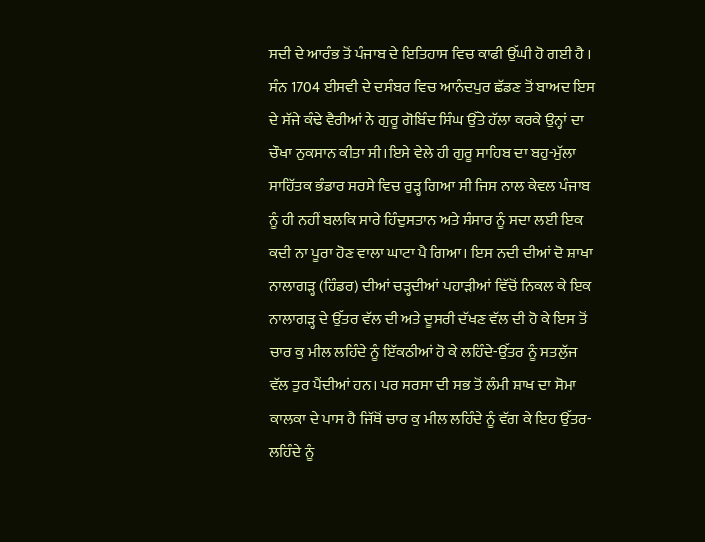ਸਦੀ ਦੇ ਆਰੰਭ ਤੋਂ ਪੰਜਾਬ ਦੇ ਇਤਿਹਾਸ ਵਿਚ ਕਾਫੀ ਉੱਘੀ ਹੋ ਗਈ ਹੈ । ਸੰਨ 1704 ਈਸਵੀ ਦੇ ਦਸੰਬਰ ਵਿਚ ਆਨੰਦਪੁਰ ਛੱਡਣ ਤੋਂ ਬਾਅਦ ਇਸ ਦੇ ਸੱਜੇ ਕੰਢੇ ਵੈਰੀਆਂ ਨੇ ਗੁਰੂ ਗੋਬਿੰਦ ਸਿੰਘ ਉੱਤੇ ਹੱਲਾ ਕਰਕੇ ਉਨ੍ਹਾਂ ਦਾ ਚੌਖਾ ਨੁਕਸਾਨ ਕੀਤਾ ਸੀ।ਇਸੇ ਵੇਲੇ ਹੀ ਗੁਰੂ ਸਾਹਿਬ ਦਾ ਬਹੁ-ਮੁੱਲਾ ਸਾਹਿੱਤਕ ਭੰਡਾਰ ਸਰਸੇ ਵਿਚ ਰੁੜ੍ਹ ਗਿਆ ਸੀ ਜਿਸ ਨਾਲ ਕੇਵਲ ਪੰਜਾਬ ਨੂੰ ਹੀ ਨਹੀਂ ਬਲਕਿ ਸਾਰੇ ਹਿੰਦੁਸਤਾਨ ਅਤੇ ਸੰਸਾਰ ਨੂੰ ਸਦਾ ਲਈ ਇਕ ਕਦੀ ਨਾ ਪੂਰਾ ਹੋਣ ਵਾਲਾ ਘਾਟਾ ਪੈ ਗਿਆ। ਇਸ ਨਦੀ ਦੀਆਂ ਦੋ ਸ਼ਾਖਾ ਨਾਲਾਗੜ੍ਹ (ਹਿੰਡਰ) ਦੀਆਂ ਚੜ੍ਹਦੀਆਂ ਪਹਾੜੀਆਂ ਵਿੱਚੋਂ ਨਿਕਲ ਕੇ ਇਕ ਨਾਲਾਗੜ੍ਹ ਦੇ ਉੱਤਰ ਵੱਲ ਦੀ ਅਤੇ ਦੂਸਰੀ ਦੱਖਣ ਵੱਲ ਦੀ ਹੋ ਕੇ ਇਸ ਤੋਂ ਚਾਰ ਕੁ ਮੀਲ ਲਹਿੰਦੇ ਨੂੰ ਇੱਕਠੀਆਂ ਹੋ ਕੇ ਲਹਿੰਦੇ-ਉੱਤਰ ਨੂੰ ਸਤਲੁੱਜ ਵੱਲ ਤੁਰ ਪੈਂਦੀਆਂ ਹਨ। ਪਰ ਸਰਸਾ ਦੀ ਸਭ ਤੋਂ ਲੰਮੀ ਸ਼ਾਖ ਦਾ ਸੋਮਾ ਕਾਲਕਾ ਦੇ ਪਾਸ ਹੈ ਜਿੱਥੋਂ ਚਾਰ ਕੁ ਮੀਲ ਲਹਿੰਦੇ ਨੂੰ ਵੱਗ ਕੇ ਇਹ ਉੱਤਰ-ਲਹਿੰਦੇ ਨੂੰ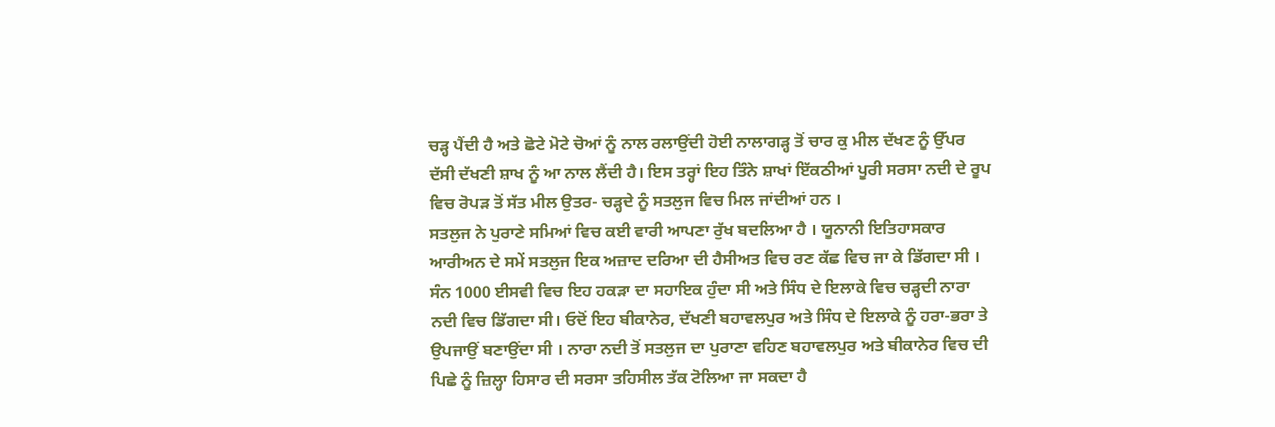ਚੜ੍ਹ ਪੈਂਦੀ ਹੈ ਅਤੇ ਛੋਟੇ ਮੋਟੇ ਚੋਆਂ ਨੂੰ ਨਾਲ ਰਲਾਉਂਦੀ ਹੋਈ ਨਾਲਾਗੜ੍ਹ ਤੋਂ ਚਾਰ ਕੁ ਮੀਲ ਦੱਖਣ ਨੂੰ ਉੱਪਰ ਦੱਸੀ ਦੱਖਣੀ ਸ਼ਾਖ ਨੂੰ ਆ ਨਾਲ ਲੈਂਦੀ ਹੈ। ਇਸ ਤਰ੍ਹਾਂ ਇਹ ਤਿੰਨੇ ਸ਼ਾਖਾਂ ਇੱਕਠੀਆਂ ਪੂਰੀ ਸਰਸਾ ਨਦੀ ਦੇ ਰੂਪ ਵਿਚ ਰੋਪੜ ਤੋਂ ਸੱਤ ਮੀਲ ਉਤਰ- ਚੜ੍ਹਦੇ ਨੂੰ ਸਤਲੁਜ ਵਿਚ ਮਿਲ ਜਾਂਦੀਆਂ ਹਨ ।
ਸਤਲੁਜ ਨੇ ਪੁਰਾਣੇ ਸਮਿਆਂ ਵਿਚ ਕਈ ਵਾਰੀ ਆਪਣਾ ਰੁੱਖ ਬਦਲਿਆ ਹੈ । ਯੂਨਾਨੀ ਇਤਿਹਾਸਕਾਰ ਆਰੀਅਨ ਦੇ ਸਮੇਂ ਸਤਲੁਜ ਇਕ ਅਜ਼ਾਦ ਦਰਿਆ ਦੀ ਹੈਸੀਅਤ ਵਿਚ ਰਣ ਕੱਛ ਵਿਚ ਜਾ ਕੇ ਡਿੱਗਦਾ ਸੀ । ਸੰਨ 1000 ਈਸਵੀ ਵਿਚ ਇਹ ਹਕੜਾ ਦਾ ਸਹਾਇਕ ਹੁੰਦਾ ਸੀ ਅਤੇ ਸਿੰਧ ਦੇ ਇਲਾਕੇ ਵਿਚ ਚੜ੍ਹਦੀ ਨਾਰਾ ਨਦੀ ਵਿਚ ਡਿੱਗਦਾ ਸੀ। ਓਦੋਂ ਇਹ ਬੀਕਾਨੇਰ, ਦੱਖਣੀ ਬਹਾਵਲਪੁਰ ਅਤੇ ਸਿੰਧ ਦੇ ਇਲਾਕੇ ਨੂੰ ਹਰਾ-ਭਰਾ ਤੇ ਉਪਜਾਉਂ ਬਣਾਉਂਦਾ ਸੀ । ਨਾਰਾ ਨਦੀ ਤੋਂ ਸਤਲੁਜ ਦਾ ਪੁਰਾਣਾ ਵਹਿਣ ਬਹਾਵਲਪੁਰ ਅਤੇ ਬੀਕਾਨੇਰ ਵਿਚ ਦੀ ਪਿਛੇ ਨੂੰ ਜ਼ਿਲ੍ਹਾ ਹਿਸਾਰ ਦੀ ਸਰਸਾ ਤਹਿਸੀਲ ਤੱਕ ਟੋਲਿਆ ਜਾ ਸਕਦਾ ਹੈ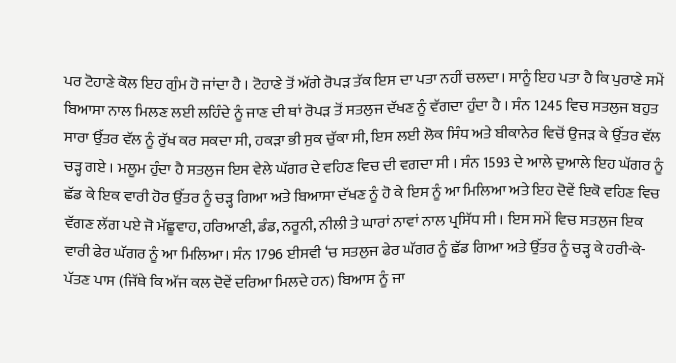ਪਰ ਟੋਹਾਣੇ ਕੋਲ ਇਹ ਗੁੰਮ ਹੋ ਜਾਂਦਾ ਹੈ । ਟੋਹਾਣੇ ਤੋਂ ਅੱਗੇ ਰੋਪੜ ਤੱਕ ਇਸ ਦਾ ਪਤਾ ਨਹੀਂ ਚਲਦਾ। ਸਾਨੂੰ ਇਹ ਪਤਾ ਹੈ ਕਿ ਪੁਰਾਣੇ ਸਮੇਂ ਬਿਆਸਾ ਨਾਲ ਮਿਲਣ ਲਈ ਲਹਿੰਦੇ ਨੂੰ ਜਾਣ ਦੀ ਥਾਂ ਰੋਪੜ ਤੋਂ ਸਤਲੁਜ ਦੱਖਣ ਨੂੰ ਵੱਗਦਾ ਹੁੰਦਾ ਹੈ । ਸੰਨ 1245 ਵਿਚ ਸਤਲੁਜ ਬਹੁਤ ਸਾਰਾ ਉੱਤਰ ਵੱਲ ਨੂੰ ਰੁੱਖ ਕਰ ਸਕਦਾ ਸੀ, ਹਕੜਾ ਭੀ ਸੁਕ ਚੁੱਕਾ ਸੀ, ਇਸ ਲਈ ਲੋਕ ਸਿੰਧ ਅਤੇ ਬੀਕਾਨੇਰ ਵਿਚੋਂ ਉਜੜ ਕੇ ਉੱਤਰ ਵੱਲ ਚੜ੍ਹ ਗਏ । ਮਲੂਮ ਹੁੰਦਾ ਹੈ ਸਤਲੁਜ ਇਸ ਵੇਲੇ ਘੱਗਰ ਦੇ ਵਹਿਣ ਵਿਚ ਦੀ ਵਗਦਾ ਸੀ । ਸੰਨ 1593 ਦੇ ਆਲੇ ਦੁਆਲੇ ਇਹ ਘੱਗਰ ਨੂੰ ਛੱਡ ਕੇ ਇਕ ਵਾਰੀ ਹੋਰ ਉੱਤਰ ਨੂੰ ਚੜ੍ਹ ਗਿਆ ਅਤੇ ਬਿਆਸਾ ਦੱਖਣ ਨੂੰ ਹੋ ਕੇ ਇਸ ਨੂੰ ਆ ਮਿਲਿਆ ਅਤੇ ਇਹ ਦੋਵੇਂ ਇਕੋ ਵਹਿਣ ਵਿਚ ਵੱਗਣ ਲੱਗ ਪਏ ਜੋ ਮੱਛੂਵਾਹ, ਹਰਿਆਣੀ, ਡੰਡ, ਨਰੂਨੀ, ਨੀਲੀ ਤੇ ਘਾਰਾਂ ਨਾਵਾਂ ਨਾਲ ਪ੍ਰਸਿੱਧ ਸੀ । ਇਸ ਸਮੇਂ ਵਿਚ ਸਤਲੁਜ ਇਕ ਵਾਰੀ ਫੇਰ ਘੱਗਰ ਨੂੰ ਆ ਮਿਲਿਆ। ਸੰਨ 1796 ਈਸਵੀ ‘ਚ ਸਤਲੁਜ ਫੇਰ ਘੱਗਰ ਨੂੰ ਛੱਡ ਗਿਆ ਅਤੇ ਉੱਤਰ ਨੂੰ ਚੜ੍ਹ ਕੇ ਹਰੀ-ਕੇ-ਪੱਤਣ ਪਾਸ (ਜਿੱਥੇ ਕਿ ਅੱਜ ਕਲ ਦੋਵੇਂ ਦਰਿਆ ਮਿਲਦੇ ਹਨ) ਬਿਆਸ ਨੂੰ ਜਾ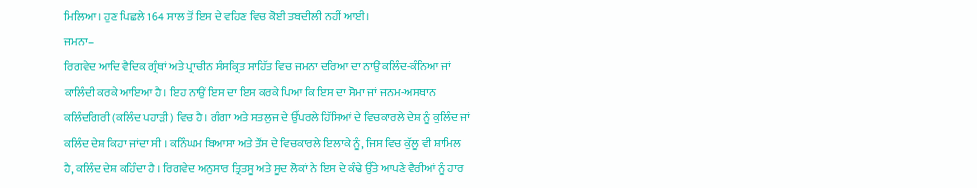ਮਿਲਿਆ। ਹੁਣ ਪਿਛਲੇ 164 ਸਾਲ ਤੋਂ ਇਸ ਦੇ ਵਹਿਣ ਵਿਚ ਕੋਈ ਤਬਦੀਲੀ ਨਹੀਂ ਆਈ।
ਜਮਨਾ–
ਰਿਗਵੇਦ ਆਦਿ ਵੈਦਿਕ ਗ੍ਰੰਥਾਂ ਅਤੇ ਪ੍ਰਾਚੀਨ ਸੰਸਕ੍ਰਿਤ ਸਾਹਿੱਤ ਵਿਚ ਜਮਨਾ ਦਰਿਆ ਦਾ ਨਾਉਂ ਕਲਿੰਦ-ਕੰਨਿਆ ਜਾਂ ਕਾਲਿੰਦੀ ਕਰਕੇ ਆਇਆ ਹੈ। ਇਹ ਨਾਉਂ ਇਸ ਦਾ ਇਸ ਕਰਕੇ ਪਿਆ ਕਿ ਇਸ ਦਾ ਸੋਮਾ ਜਾਂ ਜਨਮ-ਅਸਥਾਨ ਕਲਿੰਦਗਿਰੀ (ਕਲਿੰਦ ਪਹਾੜੀ) ਵਿਚ ਹੈ। ਗੰਗਾ ਅਤੇ ਸਤਲੁਜ ਦੇ ਉੱਪਰਲੇ ਹਿੱਸਿਆਂ ਦੇ ਵਿਚਕਾਰਲੇ ਦੇਸ਼ ਨੂੰ ਕੁਲਿੰਦ ਜਾਂ ਕਲਿੰਦ ਦੇਸ਼ ਕਿਹਾ ਜਾਂਦਾ ਸੀ । ਕਨਿੰਘਮ ਬਿਆਸਾ ਅਤੇ ਤੌਂਸ ਦੇ ਵਿਚਕਾਰਲੇ ਇਲਾਕੇ ਨੂੰ, ਜਿਸ ਵਿਚ ਕੁੱਲੂ ਵੀ ਸ਼ਾਮਿਲ ਹੈ, ਕਲਿੰਦ ਦੇਸ਼ ਕਹਿੰਦਾ ਹੈ । ਰਿਗਵੇਦ ਅਨੁਸਾਰ ਤ੍ਰਿਤਸੂ ਅਤੇ ਸੂਦ ਲੋਕਾਂ ਨੇ ਇਸ ਦੇ ਕੰਢੇ ਉੱਤੇ ਆਪਣੇ ਵੈਰੀਆਂ ਨੂੰ ਹਾਰ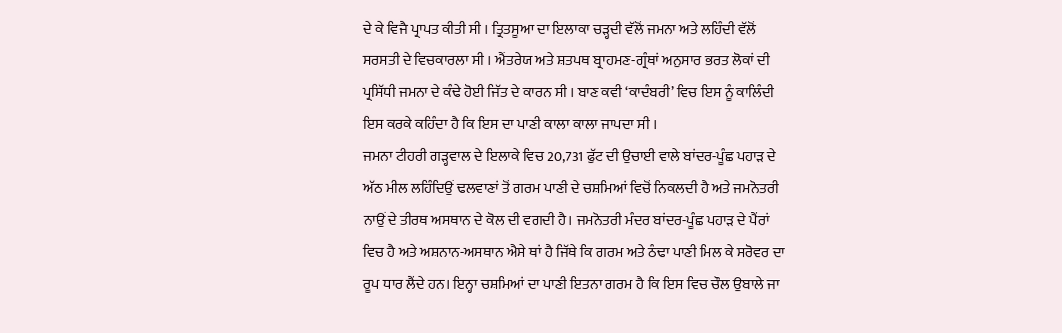ਦੇ ਕੇ ਵਿਜੈ ਪ੍ਰਾਪਤ ਕੀਤੀ ਸੀ । ਤ੍ਰਿਤਸੂਆ ਦਾ ਇਲਾਕਾ ਚੜ੍ਹਦੀ ਵੱਲੋਂ ਜਮਨਾ ਅਤੇ ਲਹਿੰਦੀ ਵੱਲੋਂ ਸਰਸਤੀ ਦੇ ਵਿਚਕਾਰਲਾ ਸੀ । ਐਂਤਰੇਯ ਅਤੇ ਸ਼ਤਪਥ ਬ੍ਰਾਹਮਣ-ਗ੍ਰੰਥਾਂ ਅਨੁਸਾਰ ਭਰਤ ਲੋਕਾਂ ਦੀ ਪ੍ਰਸਿੱਧੀ ਜਮਨਾ ਦੇ ਕੰਢੇ ਹੋਈ ਜਿੱਤ ਦੇ ਕਾਰਨ ਸੀ । ਬਾਣ ਕਵੀ ‘ਕਾਦੰਬਰੀ’ ਵਿਚ ਇਸ ਨੂੰ ਕਾਲਿੰਦੀ ਇਸ ਕਰਕੇ ਕਹਿੰਦਾ ਹੈ ਕਿ ਇਸ ਦਾ ਪਾਣੀ ਕਾਲਾ ਕਾਲਾ ਜਾਪਦਾ ਸੀ ।
ਜਮਨਾ ਟੀਹਰੀ ਗੜ੍ਹਵਾਲ ਦੇ ਇਲਾਕੇ ਵਿਚ 20,731 ਫੁੱਟ ਦੀ ਉਚਾਈ ਵਾਲੇ ਬਾਂਦਰ-ਪੂੰਛ ਪਹਾੜ ਦੇ ਅੱਠ ਮੀਲ ਲਹਿੰਦਿਉਂ ਢਲਵਾਣਾਂ ਤੋਂ ਗਰਮ ਪਾਣੀ ਦੇ ਚਸ਼ਮਿਆਂ ਵਿਚੋਂ ਨਿਕਲਦੀ ਹੈ ਅਤੇ ਜਮਨੋਤਰੀ ਨਾਉਂ ਦੇ ਤੀਰਥ ਅਸਥਾਨ ਦੇ ਕੋਲ ਦੀ ਵਗਦੀ ਹੈ। ਜਮਨੋਤਰੀ ਮੰਦਰ ਬਾਂਦਰ-ਪੂੰਛ ਪਹਾੜ ਦੇ ਪੈਂਰਾਂ ਵਿਚ ਹੈ ਅਤੇ ਅਸ਼ਨਾਨ-ਅਸਥਾਨ ਐਸੇ ਥਾਂ ਹੈ ਜਿੱਥੇ ਕਿ ਗਰਮ ਅਤੇ ਠੰਢਾ ਪਾਣੀ ਮਿਲ ਕੇ ਸਰੋਵਰ ਦਾ ਰੂਪ ਧਾਰ ਲੈਂਦੇ ਹਨ। ਇਨ੍ਹਾ ਚਸ਼ਮਿਆਂ ਦਾ ਪਾਣੀ ਇਤਨਾ ਗਰਮ ਹੈ ਕਿ ਇਸ ਵਿਚ ਚੌਲ ਉਬਾਲੇ ਜਾ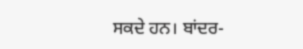ਸਕਦੇ ਹਨ। ਬਾਂਦਰ-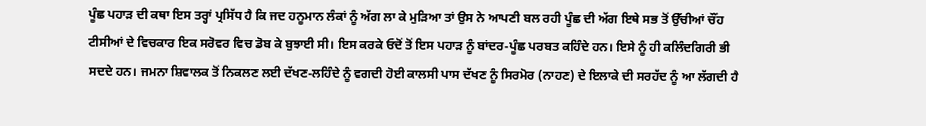ਪੂੰਛ ਪਹਾੜ ਦੀ ਕਥਾ ਇਸ ਤਰ੍ਹਾਂ ਪ੍ਰਸਿੱਧ ਹੈ ਕਿ ਜਦ ਹਨੂਮਾਨ ਲੰਕਾਂ ਨੂੰ ਅੱਗ ਲਾ ਕੇ ਮੁੜਿਆ ਤਾਂ ਉਸ ਨੇ ਆਪਣੀ ਬਲ ਰਹੀ ਪੂੰਛ ਦੀ ਅੱਗ ਇਥੇ ਸਭ ਤੋਂ ਉੱਚੀਆਂ ਚੌਂਹ ਟੀਸੀਆਂ ਦੇ ਵਿਚਕਾਰ ਇਕ ਸਰੋਵਰ ਵਿਚ ਡੋਬ ਕੇ ਬੁਝਾਈ ਸੀ। ਇਸ ਕਰਕੇ ਓਦੋਂ ਤੋਂ ਇਸ ਪਹਾੜ ਨੂੰ ਬਾਂਦਰ-ਪੂੰਛ ਪਰਬਤ ਕਹਿੰਦੇ ਹਨ। ਇਸੇ ਨੂੰ ਹੀ ਕਲਿੰਦਗਿਰੀ ਭੀ ਸਦਦੇ ਹਨ। ਜਮਨਾ ਸ਼ਿਵਾਲਕ ਤੋਂ ਨਿਕਲਣ ਲਈ ਦੱਖਣ-ਲਹਿੰਦੇ ਨੂੰ ਵਗਦੀ ਹੋਈ ਕਾਲਸੀ ਪਾਸ ਦੱਖਣ ਨੂੰ ਸਿਰਮੋਰ (ਨਾਹਣ) ਦੇ ਇਲਾਕੇ ਦੀ ਸਰਹੱਦ ਨੂੰ ਆ ਲੱਗਦੀ ਹੈ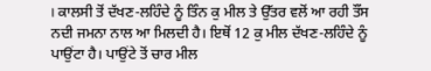। ਕਾਲਸੀ ਤੋਂ ਦੱਖਣ-ਲਹਿੰਦੇ ਨੂੰ ਤਿੰਨ ਕੁ ਮੀਲ ਤੇ ਉੱਤਰ ਵਲੋਂ ਆ ਰਹੀ ਤੌਂਸ ਨਦੀ ਜਮਨਾ ਨਾਲ ਆ ਮਿਲਦੀ ਹੈ। ਇਥੋਂ 12 ਕੁ ਮੀਲ ਦੱਖਣ-ਲਹਿੰਦੇ ਨੂੰ ਪਾਉਂਟਾ ਹੈ। ਪਾਉਂਟੇ ਤੋਂ ਚਾਰ ਮੀਲ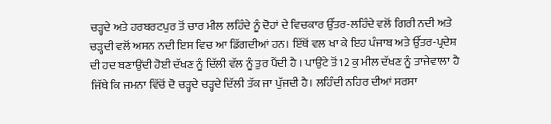ਚੜ੍ਹਦੇ ਅਤੇ ਹਰਬਰਟਪੁਰ ਤੋਂ ਚਾਰ ਮੀਲ ਲਹਿੰਦੇ ਨੂੰ ਦੋਹਾਂ ਦੇ ਵਿਚਕਾਰ ਉੱਤਰ-ਲਹਿੰਦੇ ਵਲੋਂ ਗਿਰੀ ਨਦੀ ਅਤੇ ਚੜ੍ਹਦੀ ਵਲੋਂ ਅਸਨ ਨਦੀ ਇਸ ਵਿਚ ਆ ਡਿੱਗਦੀਆਂ ਹਨ। ਇੱਥੋਂ ਵਲ ਖਾ ਕੇ ਇਹ ਪੰਜਾਬ ਅਤੇ ਉੱਤਰ-ਪ੍ਰਦੇਸ਼ ਦੀ ਹਦ ਬਣਾਉਂਦੀ ਹੋਈ ਦੱਖਣ ਨੂੰ ਦਿੱਲੀ ਵੱਲ ਨੂੰ ਤੁਰ ਪੈਂਦੀ ਹੈ । ਪਾਉਂਟੇ ਤੋਂ 12 ਕੁ ਮੀਲ ਦੱਖਣ ਨੂੰ ਤਾਜੇਵਾਲਾ ਹੈ ਜਿੱਥੇ ਕਿ ਜਮਨਾ ਵਿੱਚੋਂ ਦੋ ਚੜ੍ਹਦੇ ਚੜ੍ਹਦੇ ਦਿੱਲੀ ਤੱਕ ਜਾ ਪੁੱਜਦੀ ਹੈ। ਲਹਿੰਦੀ ਨਹਿਰ ਦੀਆਂ ਸਰਸਾ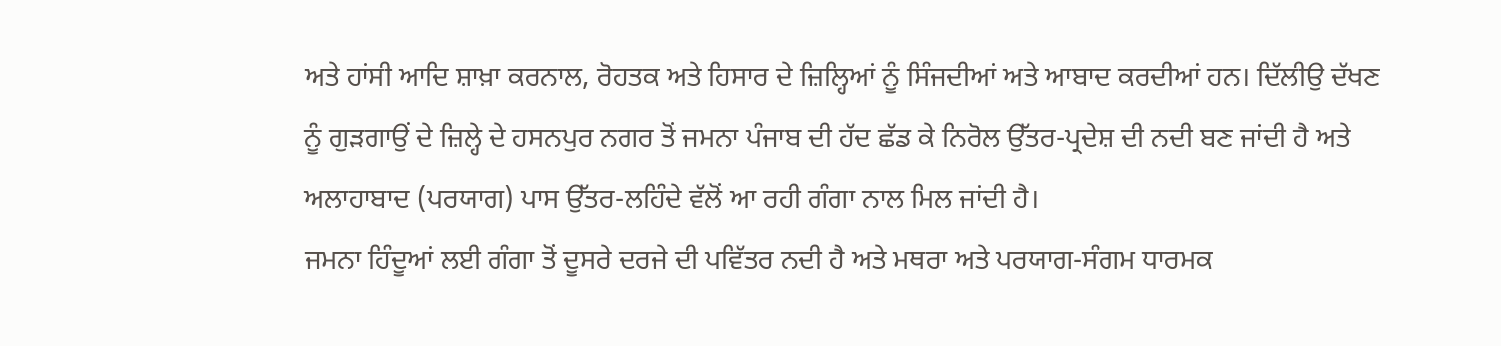ਅਤੇ ਹਾਂਸੀ ਆਦਿ ਸ਼ਾਖ਼ਾ ਕਰਨਾਲ, ਰੋਹਤਕ ਅਤੇ ਹਿਸਾਰ ਦੇ ਜ਼ਿਲ੍ਹਿਆਂ ਨੂੰ ਸਿੰਜਦੀਆਂ ਅਤੇ ਆਬਾਦ ਕਰਦੀਆਂ ਹਨ। ਦਿੱਲੀਉ ਦੱਖਣ ਨੂੰ ਗੁੜਗਾਉਂ ਦੇ ਜ਼ਿਲ੍ਹੇ ਦੇ ਹਸਨਪੁਰ ਨਗਰ ਤੋਂ ਜਮਨਾ ਪੰਜਾਬ ਦੀ ਹੱਦ ਛੱਡ ਕੇ ਨਿਰੋਲ ਉੱਤਰ-ਪ੍ਰਦੇਸ਼ ਦੀ ਨਦੀ ਬਣ ਜਾਂਦੀ ਹੈ ਅਤੇ ਅਲਾਹਾਬਾਦ (ਪਰਯਾਗ) ਪਾਸ ਉੱਤਰ-ਲਹਿੰਦੇ ਵੱਲੋਂ ਆ ਰਹੀ ਗੰਗਾ ਨਾਲ ਮਿਲ ਜਾਂਦੀ ਹੈ।
ਜਮਨਾ ਹਿੰਦੂਆਂ ਲਈ ਗੰਗਾ ਤੋਂ ਦੂਸਰੇ ਦਰਜੇ ਦੀ ਪਵਿੱਤਰ ਨਦੀ ਹੈ ਅਤੇ ਮਥਰਾ ਅਤੇ ਪਰਯਾਗ-ਸੰਗਮ ਧਾਰਮਕ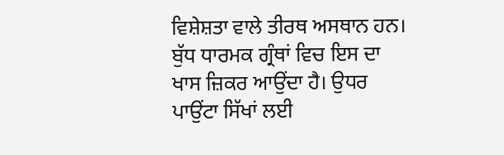ਵਿਸ਼ੇਸ਼ਤਾ ਵਾਲੇ ਤੀਰਥ ਅਸਥਾਨ ਹਨ। ਬੁੱਧ ਧਾਰਮਕ ਗ੍ਰੰਥਾਂ ਵਿਚ ਇਸ ਦਾ ਖਾਸ ਜ਼ਿਕਰ ਆਉਂਦਾ ਹੈ। ਉਧਰ ਪਾਉਂਟਾ ਸਿੱਖਾਂ ਲਈ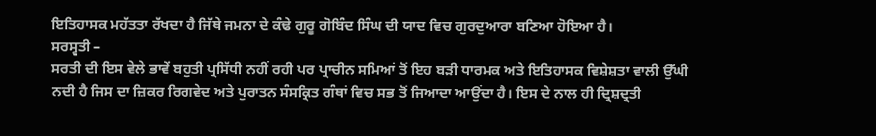ਇਤਿਹਾਸਕ ਮਹੱਤਤਾ ਰੱਖਦਾ ਹੈ ਜਿੱਥੇ ਜਮਨਾ ਦੇ ਕੰਢੇ ਗੁਰੂ ਗੋਬਿੰਦ ਸਿੰਘ ਦੀ ਯਾਦ ਵਿਚ ਗੁਰਦੁਆਰਾ ਬਣਿਆ ਹੋਇਆ ਹੈ।
ਸਰਸ੍ਵਤੀ –
ਸਰਤੀ ਦੀ ਇਸ ਵੇਲੇ ਭਾਵੇਂ ਬਹੁਤੀ ਪ੍ਰਸਿੱਧੀ ਨਹੀਂ ਰਹੀ ਪਰ ਪ੍ਰਾਚੀਨ ਸਮਿਆਂ ਤੋਂ ਇਹ ਬੜੀ ਧਾਰਮਕ ਅਤੇ ਇਤਿਹਾਸਕ ਵਿਸ਼ੇਸ਼ਤਾ ਵਾਲੀ ਉੱਘੀ ਨਦੀ ਹੈ ਜਿਸ ਦਾ ਜ਼ਿਕਰ ਰਿਗਵੇਦ ਅਤੇ ਪੁਰਾਤਨ ਸੰਸਕ੍ਰਿਤ ਗੰਥਾਂ ਵਿਚ ਸਭ ਤੋਂ ਜਿਆਦਾ ਆਉਂਦਾ ਹੈ। ਇਸ ਦੇ ਨਾਲ ਹੀ ਦ੍ਰਿਸ਼ਦ੍ਰਤੀ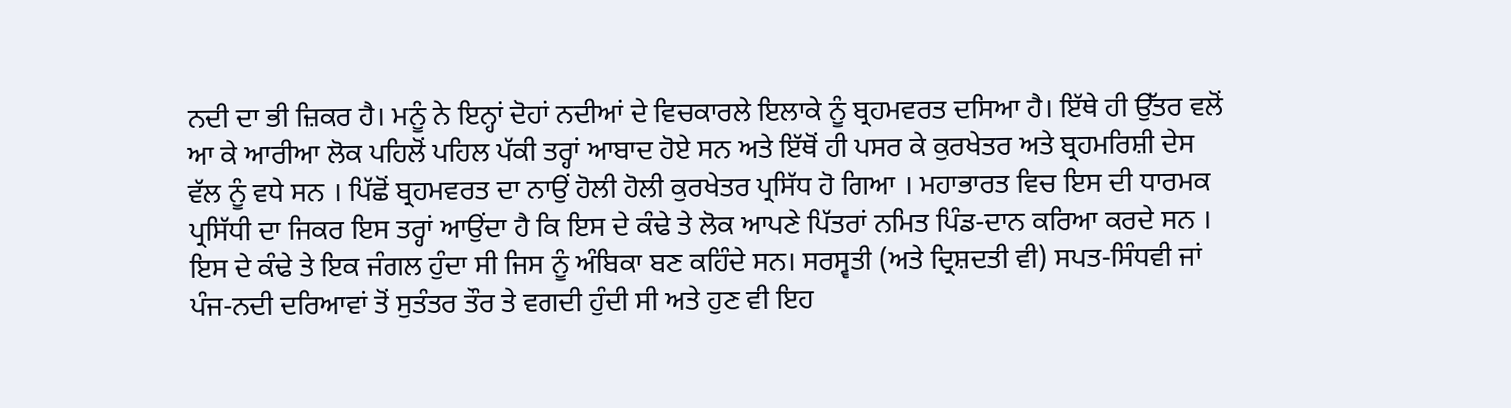ਨਦੀ ਦਾ ਭੀ ਜ਼ਿਕਰ ਹੈ। ਮਨੂੰ ਨੇ ਇਨ੍ਹਾਂ ਦੋਹਾਂ ਨਦੀਆਂ ਦੇ ਵਿਚਕਾਰਲੇ ਇਲਾਕੇ ਨੂੰ ਬ੍ਰਹਮਵਰਤ ਦਸਿਆ ਹੈ। ਇੱਥੇ ਹੀ ਉੱਤਰ ਵਲੋਂ ਆ ਕੇ ਆਰੀਆ ਲੋਕ ਪਹਿਲੋਂ ਪਹਿਲ ਪੱਕੀ ਤਰ੍ਹਾਂ ਆਬਾਦ ਹੋਏ ਸਨ ਅਤੇ ਇੱਥੋਂ ਹੀ ਪਸਰ ਕੇ ਕੁਰਖੇਤਰ ਅਤੇ ਬ੍ਰਹਮਰਿਸ਼ੀ ਦੇਸ ਵੱਲ ਨੂੰ ਵਧੇ ਸਨ । ਪਿੱਛੋਂ ਬ੍ਰਹਮਵਰਤ ਦਾ ਨਾਉਂ ਹੋਲੀ ਹੋਲੀ ਕੁਰਖੇਤਰ ਪ੍ਰਸਿੱਧ ਹੋ ਗਿਆ । ਮਹਾਭਾਰਤ ਵਿਚ ਇਸ ਦੀ ਧਾਰਮਕ ਪ੍ਰਸਿੱਧੀ ਦਾ ਜਿਕਰ ਇਸ ਤਰ੍ਹਾਂ ਆਉਂਦਾ ਹੈ ਕਿ ਇਸ ਦੇ ਕੰਢੇ ਤੇ ਲੋਕ ਆਪਣੇ ਪਿੱਤਰਾਂ ਨਮਿਤ ਪਿੰਡ-ਦਾਨ ਕਰਿਆ ਕਰਦੇ ਸਨ । ਇਸ ਦੇ ਕੰਢੇ ਤੇ ਇਕ ਜੰਗਲ ਹੁੰਦਾ ਸੀ ਜਿਸ ਨੂੰ ਅੰਬਿਕਾ ਬਣ ਕਹਿੰਦੇ ਸਨ। ਸਰਸ੍ਵਤੀ (ਅਤੇ ਦ੍ਰਿਸ਼ਦਤੀ ਵੀ) ਸਪਤ-ਸਿੰਧਵੀ ਜਾਂ ਪੰਜ-ਨਦੀ ਦਰਿਆਵਾਂ ਤੋਂ ਸੁਤੰਤਰ ਤੌਰ ਤੇ ਵਗਦੀ ਹੁੰਦੀ ਸੀ ਅਤੇ ਹੁਣ ਵੀ ਇਹ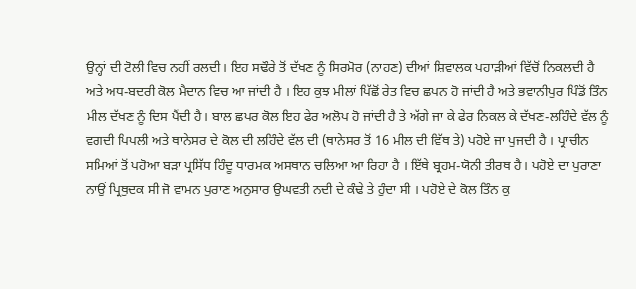ਉਨ੍ਹਾਂ ਦੀ ਟੋਲੀ ਵਿਚ ਨਹੀਂ ਰਲਦੀ। ਇਹ ਸਢੌਰੇ ਤੋਂ ਦੱਖਣ ਨੂੰ ਸਿਰਮੋਰ (ਨਾਹਣ) ਦੀਆਂ ਸ਼ਿਵਾਲਕ ਪਹਾੜੀਆਂ ਵਿੱਚੋਂ ਨਿਕਲਦੀ ਹੈ ਅਤੇ ਅਧ-ਬਦਰੀ ਕੋਲ ਮੈਦਾਨ ਵਿਚ ਆ ਜਾਂਦੀ ਹੈ । ਇਹ ਕੁਝ ਮੀਲਾਂ ਪਿੱਛੋਂ ਰੇਤ ਵਿਚ ਛਪਨ ਹੋ ਜਾਂਦੀ ਹੈ ਅਤੇ ਭਵਾਨੀਪੁਰ ਪਿੰਡੋਂ ਤਿੰਨ ਮੀਲ ਦੱਖਣ ਨੂੰ ਦਿਸ ਪੈਂਦੀ ਹੈ। ਬਾਲ ਛਪਰ ਕੋਲ ਇਹ ਫੇਰ ਅਲੋਪ ਹੋ ਜਾਂਦੀ ਹੈ ਤੇ ਅੱਗੇ ਜਾ ਕੇ ਫੇਰ ਨਿਕਲ ਕੇ ਦੱਖਣ-ਲਹਿੰਦੇ ਵੱਲ ਨੂੰ ਵਗਦੀ ਪਿਪਲੀ ਅਤੇ ਥਾਨੇਸਰ ਦੇ ਕੋਲ ਦੀ ਲਹਿੰਦੇ ਵੱਲ ਦੀ (ਥਾਨੇਸਰ ਤੋਂ 16 ਮੀਲ ਦੀ ਵਿੱਥ ਤੇ) ਪਹੋਏ ਜਾ ਪੁਜਦੀ ਹੈ । ਪ੍ਰਾਚੀਨ ਸਮਿਆਂ ਤੋਂ ਪਹੋਆ ਬੜਾ ਪ੍ਰਸਿੱਧ ਹਿੰਦੂ ਧਾਰਮਕ ਅਸਥਾਨ ਚਲਿਆ ਆ ਰਿਹਾ ਹੈ । ਇੱਥੇ ਬ੍ਰਹਮ-ਯੋਨੀ ਤੀਰਥ ਹੈ। ਪਹੋਏ ਦਾ ਪੁਰਾਣਾ ਨਾਉਂ ਪ੍ਰਿਥੁਦਕ ਸੀ ਜੋ ਵਾਮਨ ਪੁਰਾਣ ਅਨੁਸਾਰ ਉਘਵਤੀ ਨਦੀ ਦੇ ਕੰਢੇ ਤੇ ਹੁੰਦਾ ਸੀ । ਪਹੋਏ ਦੇ ਕੋਲ ਤਿੰਨ ਕੁ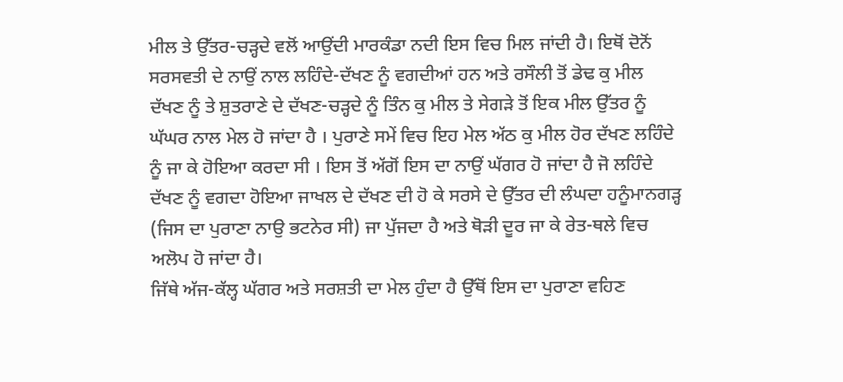ਮੀਲ ਤੇ ਉੱਤਰ-ਚੜ੍ਹਦੇ ਵਲੋਂ ਆਉਂਦੀ ਮਾਰਕੰਡਾ ਨਦੀ ਇਸ ਵਿਚ ਮਿਲ ਜਾਂਦੀ ਹੈ। ਇਥੋਂ ਦੋਨੋਂ ਸਰਸਵਤੀ ਦੇ ਨਾਉਂ ਨਾਲ ਲਹਿੰਦੇ-ਦੱਖਣ ਨੂੰ ਵਗਦੀਆਂ ਹਨ ਅਤੇ ਰਸੌਲੀ ਤੋਂ ਡੇਢ ਕੁ ਮੀਲ ਦੱਖਣ ਨੂੰ ਤੇ ਸ਼ੁਤਰਾਣੇ ਦੇ ਦੱਖਣ-ਚੜ੍ਹਦੇ ਨੂੰ ਤਿੰਨ ਕੁ ਮੀਲ ਤੇ ਸੇਗੜੇ ਤੋਂ ਇਕ ਮੀਲ ਉੱਤਰ ਨੂੰ ਘੱਘਰ ਨਾਲ ਮੇਲ ਹੋ ਜਾਂਦਾ ਹੈ । ਪੁਰਾਣੇ ਸਮੇਂ ਵਿਚ ਇਹ ਮੇਲ ਅੱਠ ਕੁ ਮੀਲ ਹੋਰ ਦੱਖਣ ਲਹਿੰਦੇ ਨੂੰ ਜਾ ਕੇ ਹੋਇਆ ਕਰਦਾ ਸੀ । ਇਸ ਤੋਂ ਅੱਗੋਂ ਇਸ ਦਾ ਨਾਉਂ ਘੱਗਰ ਹੋ ਜਾਂਦਾ ਹੈ ਜੋ ਲਹਿੰਦੇ ਦੱਖਣ ਨੂੰ ਵਗਦਾ ਹੋਇਆ ਜਾਖਲ ਦੇ ਦੱਖਣ ਦੀ ਹੋ ਕੇ ਸਰਸੇ ਦੇ ਉੱਤਰ ਦੀ ਲੰਘਦਾ ਹਨੂੰਮਾਨਗੜ੍ਹ (ਜਿਸ ਦਾ ਪੁਰਾਣਾ ਨਾਉ ਭਟਨੇਰ ਸੀ) ਜਾ ਪੁੱਜਦਾ ਹੈ ਅਤੇ ਥੋੜੀ ਦੂਰ ਜਾ ਕੇ ਰੇਤ-ਥਲੇ ਵਿਚ ਅਲੋਪ ਹੋ ਜਾਂਦਾ ਹੈ।
ਜਿੱਥੇ ਅੱਜ-ਕੱਲ੍ਹ ਘੱਗਰ ਅਤੇ ਸਰਸ਼ਤੀ ਦਾ ਮੇਲ ਹੁੰਦਾ ਹੈ ਉੱਥੋਂ ਇਸ ਦਾ ਪੁਰਾਣਾ ਵਹਿਣ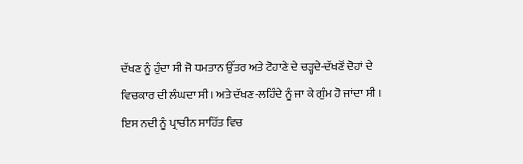ਦੱਖਣ ਨੂੰ ਹੁੰਦਾ ਸੀ ਜੋ ਧਮਤਾਨ ਉੱਤਰ ਅਤੇ ਟੋਹਾਣੇ ਦੇ ਚੜ੍ਹਦੇ-ਦੱਖਣੋਂ ਦੋਹਾਂ ਦੇ ਵਿਚਕਾਰ ਦੀ ਲੰਘਦਾ ਸੀ। ਅਤੇ ਦੱਖਣ-ਲਹਿੰਦੇ ਨੂੰ ਜਾ ਕੇ ਗੁੰਮ ਹੋ ਜਾਂਦਾ ਸੀ । ਇਸ ਨਦੀ ਨੂੰ ਪ੍ਰਾਚੀਨ ਸਾਹਿੱਤ ਵਿਚ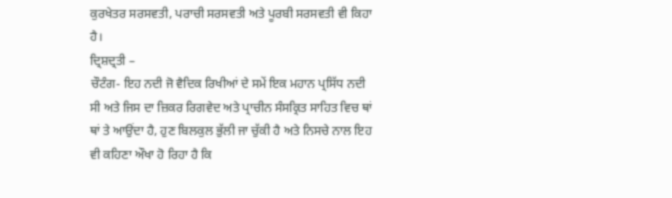ਕੁਰਖੇਤਰ ਸਰਸਵਤੀ, ਪਰਾਚੀ ਸਰਸਵਤੀ ਅਤੇ ਪੂਰਬੀ ਸਰਸਵਤੀ ਵੀ ਕਿਹਾ ਹੈ।
ਦ੍ਰਿਸ਼ਦ੍ਰਤੀ –
ਚੌਟੰਗ- ਇਹ ਨਦੀ ਜੋ ਵੈਦਿਕ ਰਿਖੀਆਂ ਦੇ ਸਮੇਂ ਇਕ ਮਹਾਨ ਪ੍ਰਸਿੱਧ ਨਦੀ ਸੀ ਅਤੇ ਜਿਸ ਦਾ ਜ਼ਿਕਰ ਰਿਗਵੇਦ ਅਤੇ ਪ੍ਰਾਚੀਨ ਸੰਸਕ੍ਰਿਤ ਸਾਹਿਤ ਵਿਚ ਥਾਂ ਥਾਂ ਤੇ ਆਉਂਦਾ ਹੈ, ਹੁਣ ਬਿਲਕੁਲ ਭੁੱਲੀ ਜਾ ਚੁੱਕੀ ਹੈ ਅਤੇ ਨਿਸਚੇ ਨਾਲ ਇਹ ਵੀ ਕਹਿਣਾ ਔਖਾ ਹੋ ਰਿਹਾ ਹੈ ਕਿ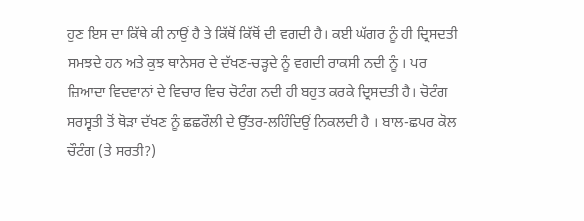ਹੁਣ ਇਸ ਦਾ ਕਿੱਥੇ ਕੀ ਨਾਉਂ ਹੈ ਤੇ ਕਿੱਥੋਂ ਕਿੱਥੋਂ ਦੀ ਵਗਦੀ ਹੈ। ਕਈ ਘੱਗਰ ਨੂੰ ਹੀ ਦ੍ਰਿਸਦਤੀ ਸਮਝਦੇ ਹਨ ਅਤੇ ਕੁਝ ਥਾਨੇਸਰ ਦੇ ਦੱਖਣ-ਚੜ੍ਹਦੇ ਨੂੰ ਵਗਦੀ ਰਾਕਸੀ ਨਦੀ ਨੂੰ । ਪਰ ਜ਼ਿਆਦਾ ਵਿਦਵਾਨਾਂ ਦੇ ਵਿਚਾਰ ਵਿਚ ਚੋਟੰਗ ਨਦੀ ਹੀ ਬਹੁਤ ਕਰਕੇ ਦ੍ਰਿਸਦਤੀ ਹੈ। ਚੋਟੰਗ ਸਰਸ੍ਵਤੀ ਤੋਂ ਥੋੜਾ ਦੱਖਣ ਨੂੰ ਛਛਰੌਲੀ ਦੇ ਉੱਤਰ-ਲਹਿੰਦਿਉਂ ਨਿਕਲਦੀ ਹੈ । ਬਾਲ-ਛਪਰ ਕੋਲ ਚੌਟੰਗ (ਤੇ ਸਰਤੀ?)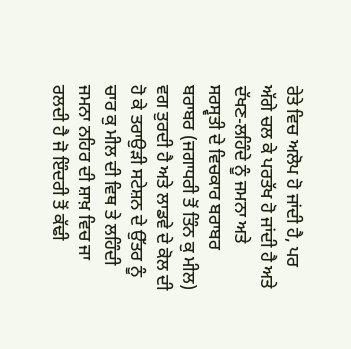ਰੇਤੇ ਵਿਚ ਅਲੋਪ ਹੋ ਜਾਂਦੀ ਹੈ, ਪਰ ਅੱਗੇ ਚਲ ਕੇ ਪਰਤੱਖ ਹੋ ਜਾਂਦੀ ਹੈ ਅਤੇ ਦੱਖਣ-ਲਹਿੰਦੇ ਨੂੰ ਜਮਨਾ ਅਤੇ ਸਰਸ੍ਵਤੀ ਦੇ ਵਿਚਕਾਰ ਬਰਾਬਰ ਬਰਾਬਰ (ਜਗਾਧਰੀ ਤੋਂ ਤਿੰਨ ਕੁ ਮੀਲ) ਵਗ ਤੁਰਦੀ ਹੈ ਅਤੇ ਲਾਡਵੇ ਦੇ ਕੋਲ ਦੀ ਹੋ ਕੇ ਤਰਾਉੜੀ ਸਟੇਸ਼ਨ ਦੇ ਉੱਤਰ ਨੂੰ ਚਾਰ ਕੁ ਮੀਲ ਦੀ ਵਿਥ ਤੇ ਲਹਿੰਦੀ ਜਮਨਾ ਨਹਿਰ ਦੀ ਸ਼ਾਖ਼ ਵਿਚ ਜਾ ਰਲਦੀ ਹੈ ਜੋ ਇੰਦਰੀ ਤੋਂ ਕੱਢੀ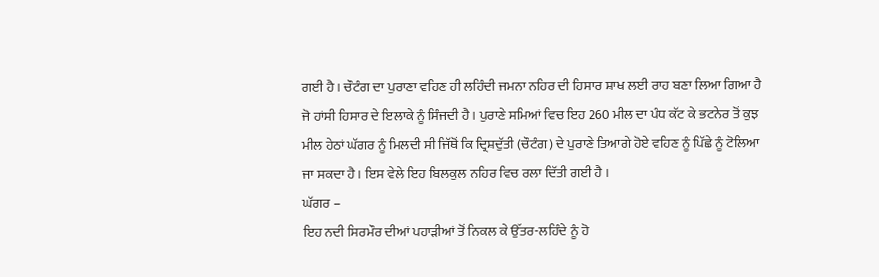ਗਈ ਹੈ । ਚੌਟੰਗ ਦਾ ਪੁਰਾਣਾ ਵਹਿਣ ਹੀ ਲਹਿੰਦੀ ਜਮਨਾ ਨਹਿਰ ਦੀ ਹਿਸਾਰ ਸ਼ਾਖ ਲਈ ਰਾਹ ਬਣਾ ਲਿਆ ਗਿਆ ਹੈ ਜੋ ਹਾਂਸੀ ਹਿਸਾਰ ਦੇ ਇਲਾਕੇ ਨੂੰ ਸਿੰਜਦੀ ਹੈ। ਪੁਰਾਣੇ ਸਮਿਆਂ ਵਿਚ ਇਹ 260 ਮੀਲ ਦਾ ਪੰਧ ਕੱਟ ਕੇ ਭਟਨੇਰ ਤੋਂ ਕੁਝ ਮੀਲ ਹੇਠਾਂ ਘੱਗਰ ਨੂੰ ਮਿਲਦੀ ਸੀ ਜਿੱਥੋਂ ਕਿ ਦ੍ਰਿਸ਼ਦੁੱਤੀ (ਚੌਟੰਗ) ਦੇ ਪੁਰਾਣੇ ਤਿਆਗੇ ਹੋਏ ਵਹਿਣ ਨੂੰ ਪਿੱਛੇ ਨੂੰ ਟੋਲਿਆ ਜਾ ਸਕਦਾ ਹੈ। ਇਸ ਵੇਲੇ ਇਹ ਬਿਲਕੁਲ ਨਹਿਰ ਵਿਚ ਰਲਾ ਦਿੱਤੀ ਗਈ ਹੈ ।
ਘੱਗਰ –
ਇਹ ਨਦੀ ਸਿਰਮੌਰ ਦੀਆਂ ਪਹਾੜੀਆਂ ਤੋਂ ਨਿਕਲ ਕੇ ਉੱਤਰ-ਲਹਿੰਦੇ ਨੂੰ ਹੋ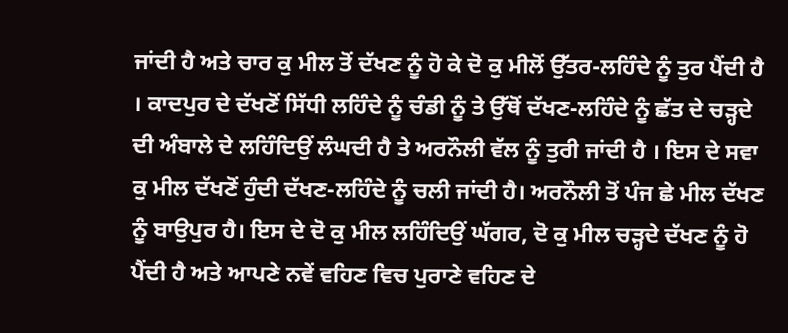ਜਾਂਦੀ ਹੈ ਅਤੇ ਚਾਰ ਕੁ ਮੀਲ ਤੋਂ ਦੱਖਣ ਨੂੰ ਹੋ ਕੇ ਦੋ ਕੁ ਮੀਲੋਂ ਉੱਤਰ-ਲਹਿੰਦੇ ਨੂੰ ਤੁਰ ਪੈਂਦੀ ਹੈ । ਕਾਦਪੁਰ ਦੇ ਦੱਖਣੋਂ ਸਿੱਧੀ ਲਹਿੰਦੇ ਨੂੰ ਚੰਡੀ ਨੂੰ ਤੇ ਉੱਥੋਂ ਦੱਖਣ-ਲਹਿੰਦੇ ਨੂੰ ਛੱਤ ਦੇ ਚੜ੍ਹਦੇ ਦੀ ਅੰਬਾਲੇ ਦੇ ਲਹਿੰਦਿਉਂ ਲੰਘਦੀ ਹੈ ਤੇ ਅਰਨੌਲੀ ਵੱਲ ਨੂੰ ਤੁਰੀ ਜਾਂਦੀ ਹੈ । ਇਸ ਦੇ ਸਵਾ ਕੁ ਮੀਲ ਦੱਖਣੋਂ ਹੁੰਦੀ ਦੱਖਣ-ਲਹਿੰਦੇ ਨੂੰ ਚਲੀ ਜਾਂਦੀ ਹੈ। ਅਰਨੌਲੀ ਤੋਂ ਪੰਜ ਛੇ ਮੀਲ ਦੱਖਣ ਨੂੰ ਬਾਉਪੁਰ ਹੈ। ਇਸ ਦੇ ਦੋ ਕੁ ਮੀਲ ਲਹਿੰਦਿਉਂ ਘੱਗਰ, ਦੋ ਕੁ ਮੀਲ ਚੜ੍ਹਦੇ ਦੱਖਣ ਨੂੰ ਹੋ ਪੈਂਦੀ ਹੈ ਅਤੇ ਆਪਣੇ ਨਵੇਂ ਵਹਿਣ ਵਿਚ ਪੁਰਾਣੇ ਵਹਿਣ ਦੇ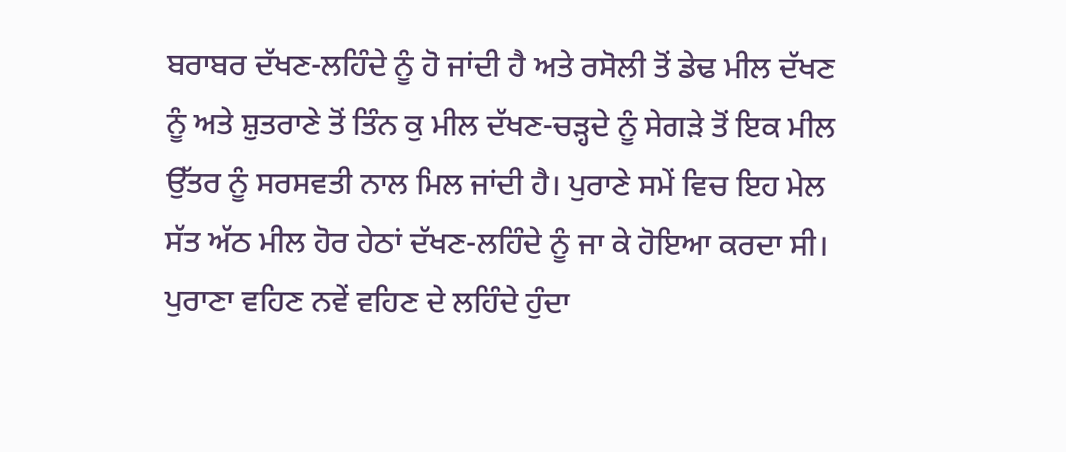ਬਰਾਬਰ ਦੱਖਣ-ਲਹਿੰਦੇ ਨੂੰ ਹੋ ਜਾਂਦੀ ਹੈ ਅਤੇ ਰਸੋਲੀ ਤੋਂ ਡੇਢ ਮੀਲ ਦੱਖਣ ਨੂੰ ਅਤੇ ਸ਼ੁਤਰਾਣੇ ਤੋਂ ਤਿੰਨ ਕੁ ਮੀਲ ਦੱਖਣ-ਚੜ੍ਹਦੇ ਨੂੰ ਸੇਗੜੇ ਤੋਂ ਇਕ ਮੀਲ ਉੱਤਰ ਨੂੰ ਸਰਸਵਤੀ ਨਾਲ ਮਿਲ ਜਾਂਦੀ ਹੈ। ਪੁਰਾਣੇ ਸਮੇਂ ਵਿਚ ਇਹ ਮੇਲ ਸੱਤ ਅੱਠ ਮੀਲ ਹੋਰ ਹੇਠਾਂ ਦੱਖਣ-ਲਹਿੰਦੇ ਨੂੰ ਜਾ ਕੇ ਹੋਇਆ ਕਰਦਾ ਸੀ। ਪੁਰਾਣਾ ਵਹਿਣ ਨਵੇਂ ਵਹਿਣ ਦੇ ਲਹਿੰਦੇ ਹੁੰਦਾ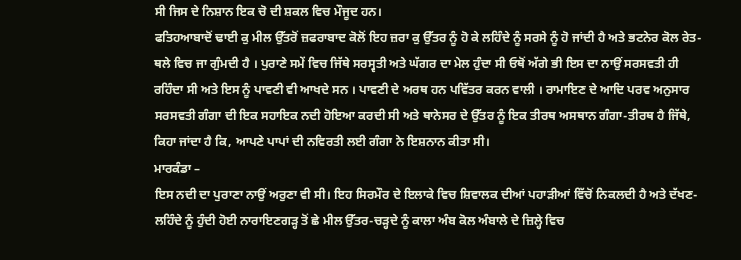ਸੀ ਜਿਸ ਦੇ ਨਿਸ਼ਾਨ ਇਕ ਚੋ ਦੀ ਸ਼ਕਲ ਵਿਚ ਮੌਜੂਦ ਹਨ।
ਫਤਿਹਆਬਾਦੋਂ ਢਾਈ ਕੁ ਮੀਲ ਉੱਤਰੋਂ ਜ਼ਫਰਾਬਾਦ ਕੋਲੋਂ ਇਹ ਜ਼ਰਾ ਕੁ ਉੱਤਰ ਨੂੰ ਹੋ ਕੇ ਲਹਿੰਦੇ ਨੂੰ ਸਰਸੇ ਨੂੰ ਹੋ ਜਾਂਦੀ ਹੈ ਅਤੇ ਭਟਨੇਰ ਕੋਲ ਰੇਤ-ਥਲੇ ਵਿਚ ਜਾ ਗੁੰਮਦੀ ਹੈ । ਪੁਰਾਣੇ ਸਮੇਂ ਵਿਚ ਜਿੱਥੇ ਸਰਸ੍ਵਤੀ ਅਤੇ ਘੱਗਰ ਦਾ ਮੇਲ ਹੁੰਦਾ ਸੀ ਓਥੋਂ ਅੱਗੇ ਭੀ ਇਸ ਦਾ ਨਾਉਂ ਸਰਸਵਤੀ ਹੀ ਰਹਿੰਦਾ ਸੀ ਅਤੇ ਇਸ ਨੂੰ ਪਾਵਣੀ ਵੀ ਆਖਦੇ ਸਨ । ਪਾਵਣੀ ਦੇ ਅਰਥ ਹਨ ਪਵਿੱਤਰ ਕਰਨ ਵਾਲੀ । ਰਾਮਾਇਣ ਦੇ ਆਦਿ ਪਰਵ ਅਨੁਸਾਰ ਸਰਸਵਤੀ ਗੰਗਾ ਦੀ ਇਕ ਸਹਾਇਕ ਨਦੀ ਹੋਇਆ ਕਰਦੀ ਸੀ ਅਤੇ ਥਾਨੇਸਰ ਦੇ ਉੱਤਰ ਨੂੰ ਇਕ ਤੀਰਥ ਅਸਥਾਨ ਗੰਗਾ-ਤੀਰਥ ਹੈ ਜਿੱਥੇ, ਕਿਹਾ ਜਾਂਦਾ ਹੈ ਕਿ, ਆਪਣੇ ਪਾਪਾਂ ਦੀ ਨਵਿਰਤੀ ਲਈ ਗੰਗਾ ਨੇ ਇਸ਼ਨਾਨ ਕੀਤਾ ਸੀ।
ਮਾਰਕੰਡਾ –
ਇਸ ਨਦੀ ਦਾ ਪੁਰਾਣਾ ਨਾਉਂ ਅਰੁਣਾ ਵੀ ਸੀ। ਇਹ ਸਿਰਮੌਰ ਦੇ ਇਲਾਕੇ ਵਿਚ ਸ਼ਿਵਾਲਕ ਦੀਆਂ ਪਹਾੜੀਆਂ ਵਿੱਚੋਂ ਨਿਕਲਦੀ ਹੈ ਅਤੇ ਦੱਖਣ-ਲਹਿੰਦੇ ਨੂੰ ਹੁੰਦੀ ਹੋਈ ਨਾਰਾਇਣਗੜ੍ਹ ਤੋਂ ਛੇ ਮੀਲ ਉੱਤਰ-ਚੜ੍ਹਦੇ ਨੂੰ ਕਾਲਾ ਅੰਬ ਕੋਲ ਅੰਬਾਲੇ ਦੇ ਜ਼ਿਲ੍ਹੇ ਵਿਚ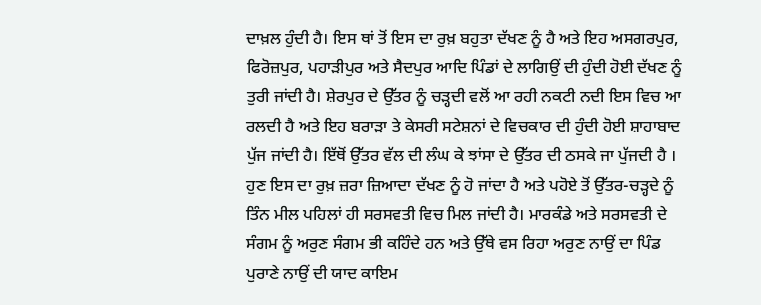ਦਾਖ਼ਲ ਹੁੰਦੀ ਹੈ। ਇਸ ਥਾਂ ਤੋਂ ਇਸ ਦਾ ਰੁਖ਼ ਬਹੁਤਾ ਦੱਖਣ ਨੂੰ ਹੈ ਅਤੇ ਇਹ ਅਸਗਰਪੁਰ, ਫਿਰੋਜ਼ਪੁਰ, ਪਹਾੜੀਪੁਰ ਅਤੇ ਸੈਦਪੁਰ ਆਦਿ ਪਿੰਡਾਂ ਦੇ ਲਾਗਿਉਂ ਦੀ ਹੁੰਦੀ ਹੋਈ ਦੱਖਣ ਨੂੰ ਤੁਰੀ ਜਾਂਦੀ ਹੈ। ਸ਼ੇਰਪੁਰ ਦੇ ਉੱਤਰ ਨੂੰ ਚੜ੍ਹਦੀ ਵਲੋਂ ਆ ਰਹੀ ਨਕਟੀ ਨਦੀ ਇਸ ਵਿਚ ਆ ਰਲਦੀ ਹੈ ਅਤੇ ਇਹ ਬਰਾੜਾ ਤੇ ਕੇਸਰੀ ਸਟੇਸ਼ਨਾਂ ਦੇ ਵਿਚਕਾਰ ਦੀ ਹੁੰਦੀ ਹੋਈ ਸ਼ਾਹਾਬਾਦ ਪੁੱਜ ਜਾਂਦੀ ਹੈ। ਇੱਥੋਂ ਉੱਤਰ ਵੱਲ ਦੀ ਲੰਘ ਕੇ ਝਾਂਸਾ ਦੇ ਉੱਤਰ ਦੀ ਠਸਕੇ ਜਾ ਪੁੱਜਦੀ ਹੈ । ਹੁਣ ਇਸ ਦਾ ਰੁਖ਼ ਜ਼ਰਾ ਜ਼ਿਆਦਾ ਦੱਖਣ ਨੂੰ ਹੋ ਜਾਂਦਾ ਹੈ ਅਤੇ ਪਹੋਏ ਤੋਂ ਉੱਤਰ-ਚੜ੍ਹਦੇ ਨੂੰ ਤਿੰਨ ਮੀਲ ਪਹਿਲਾਂ ਹੀ ਸਰਸਵਤੀ ਵਿਚ ਮਿਲ ਜਾਂਦੀ ਹੈ। ਮਾਰਕੰਡੇ ਅਤੇ ਸਰਸਵਤੀ ਦੇ ਸੰਗਮ ਨੂੰ ਅਰੁਣ ਸੰਗਮ ਭੀ ਕਹਿੰਦੇ ਹਨ ਅਤੇ ਉੱਥੇ ਵਸ ਰਿਹਾ ਅਰੁਣ ਨਾਉਂ ਦਾ ਪਿੰਡ ਪੁਰਾਣੇ ਨਾਉਂ ਦੀ ਯਾਦ ਕਾਇਮ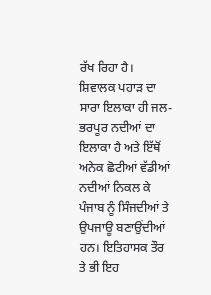ਰੱਖ ਰਿਹਾ ਹੈ।
ਸ਼ਿਵਾਲਕ ਪਹਾੜ ਦਾ ਸਾਰਾ ਇਲਾਕਾ ਹੀ ਜਲ-ਭਰਪੂਰ ਨਦੀਆਂ ਦਾ ਇਲਾਕਾ ਹੈ ਅਤੇ ਇੱਥੋਂ ਅਨੇਕ ਛੋਟੀਆਂ ਵੱਡੀਆਂ ਨਦੀਆਂ ਨਿਕਲ ਕੇ ਪੰਜਾਬ ਨੂੰ ਸਿੰਜਦੀਆਂ ਤੇ ਉਪਜਾਊ ਬਣਾਉਂਦੀਆਂ ਹਨ। ਇਤਿਹਾਸਕ ਤੌਰ ਤੇ ਭੀ ਇਹ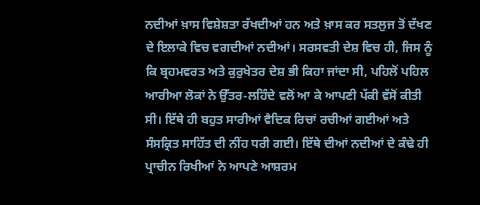ਨਦੀਆਂ ਖ਼ਾਸ ਵਿਸ਼ੇਸ਼ਤਾ ਰੱਖਦੀਆਂ ਹਨ ਅਤੇ ਖ਼ਾਸ ਕਰ ਸਤਲੁਜ ਤੋਂ ਦੱਖਣ ਦੇ ਇਲਾਕੇ ਵਿਚ ਵਗਦੀਆਂ ਨਦੀਆਂ। ਸਰਸਵਤੀ ਦੇਸ਼ ਵਿਚ ਹੀ, ਜਿਸ ਨੂੰ ਕਿ ਬ੍ਰਹਮਵਰਤ ਅਤੇ ਕੁਰੁਖੇਤਰ ਦੇਸ਼ ਭੀ ਕਿਹਾ ਜਾਂਦਾ ਸੀ, ਪਹਿਲੋਂ ਪਹਿਲ ਆਰੀਆ ਲੋਕਾਂ ਨੇ ਉੱਤਰ-ਲਹਿੰਦੇ ਵਲੋਂ ਆ ਕੇ ਆਪਣੀ ਪੱਕੀ ਵੱਸੋਂ ਕੀਤੀ ਸੀ। ਇੱਥੇ ਹੀ ਬਹੁਤ ਸਾਰੀਆਂ ਵੈਦਿਕ ਰਿਚਾਂ ਰਚੀਆਂ ਗਈਆਂ ਅਤੇ ਸੰਸਕ੍ਰਿਤ ਸਾਹਿੱਤ ਦੀ ਨੀਂਹ ਧਰੀ ਗਈ। ਇੱਥੇ ਦੀਆਂ ਨਦੀਆਂ ਦੇ ਕੰਢੇ ਹੀ ਪ੍ਰਾਚੀਨ ਰਿਖੀਆਂ ਨੇ ਆਪਣੇ ਆਸ਼ਰਮ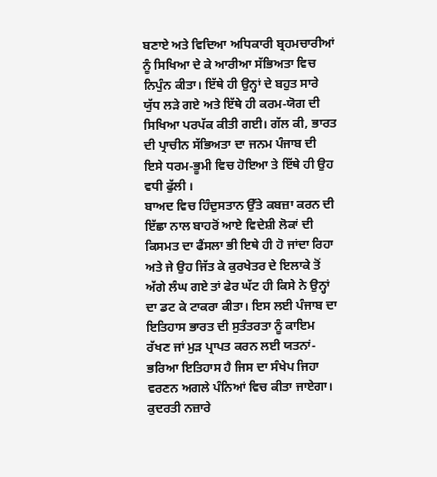ਬਣਾਏ ਅਤੇ ਵਿਦਿਆ ਅਧਿਕਾਰੀ ਬ੍ਰਹਮਚਾਰੀਆਂ ਨੂੰ ਸਿਖਿਆ ਦੇ ਕੇ ਆਰੀਆ ਸੱਭਿਅਤਾ ਵਿਚ ਨਿਪੁੰਨ ਕੀਤਾ। ਇੱਥੇ ਹੀ ਉਨ੍ਹਾਂ ਦੇ ਬਹੁਤ ਸਾਰੇ ਯੁੱਧ ਲੜੇ ਗਏ ਅਤੇ ਇੱਥੇ ਹੀ ਕਰਮ-ਯੋਗ ਦੀ ਸਿਖਿਆ ਪਰਪੱਕ ਕੀਤੀ ਗਈ। ਗੱਲ ਕੀ, ਭਾਰਤ ਦੀ ਪ੍ਰਾਚੀਨ ਸੱਭਿਅਤਾ ਦਾ ਜਨਮ ਪੰਜਾਬ ਦੀ ਇਸੇ ਧਰਮ-ਭੂਮੀ ਵਿਚ ਹੋਇਆ ਤੇ ਇੱਥੇ ਹੀ ਉਹ ਵਧੀ ਫੁੱਲੀ ।
ਬਾਅਦ ਵਿਚ ਹਿੰਦੁਸਤਾਨ ਉੱਤੇ ਕਬਜ਼ਾ ਕਰਨ ਦੀ ਇੱਛਾ ਨਾਲ ਬਾਹਰੋਂ ਆਏ ਵਿਦੇਸ਼ੀ ਲੋਕਾਂ ਦੀ ਕਿਸਮਤ ਦਾ ਫੈਂਸਲਾ ਭੀ ਇਥੇ ਹੀ ਹੋ ਜਾਂਦਾ ਰਿਹਾ ਅਤੇ ਜੇ ਉਹ ਜਿੱਤ ਕੇ ਕੁਰਖੇਤਰ ਦੇ ਇਲਾਕੇ ਤੋਂ ਅੱਗੇ ਲੰਘ ਗਏ ਤਾਂ ਫੇਰ ਘੱਟ ਹੀ ਕਿਸੇ ਨੇ ਉਨ੍ਹਾਂ ਦਾ ਡਟ ਕੇ ਟਾਕਰਾ ਕੀਤਾ। ਇਸ ਲਈ ਪੰਜਾਬ ਦਾ ਇਤਿਹਾਸ ਭਾਰਤ ਦੀ ਸੁਤੰਤਰਤਾ ਨੂੰ ਕਾਇਮ ਰੱਖਣ ਜਾਂ ਮੁੜ ਪ੍ਰਾਪਤ ਕਰਨ ਲਈ ਯਤਨਾਂ-ਭਰਿਆ ਇਤਿਹਾਸ ਹੈ ਜਿਸ ਦਾ ਸੰਖੇਪ ਜਿਹਾ ਵਰਣਨ ਅਗਲੇ ਪੰਨਿਆਂ ਵਿਚ ਕੀਤਾ ਜਾਏਗਾ।
ਕੁਦਰਤੀ ਨਜ਼ਾਰੇ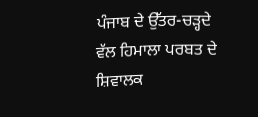ਪੰਜਾਬ ਦੇ ਉੱਤਰ-ਚੜ੍ਹਦੇ ਵੱਲ ਹਿਮਾਲਾ ਪਰਬਤ ਦੇ ਸ਼ਿਵਾਲਕ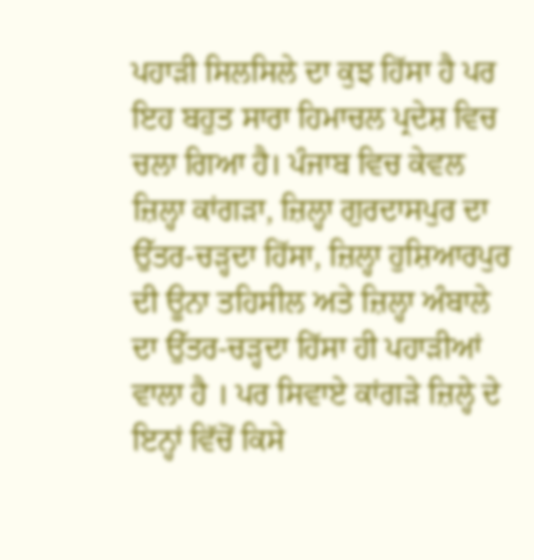ਪਹਾੜੀ ਸਿਲਸਿਲੇ ਦਾ ਕੁਝ ਹਿੱਸਾ ਹੈ ਪਰ ਇਹ ਬਹੁਤ ਸਾਰਾ ਹਿਮਾਚਲ ਪ੍ਰਦੇਸ਼ ਵਿਚ ਚਲਾ ਗਿਆ ਹੈ। ਪੰਜਾਬ ਵਿਚ ਕੇਵਲ ਜ਼ਿਲ੍ਹਾ ਕਾਂਗੜਾ, ਜ਼ਿਲ੍ਹਾ ਗੁਰਦਾਸਪੁਰ ਦਾ ਉੱਤਰ-ਚੜ੍ਹਦਾ ਹਿੱਸਾ, ਜ਼ਿਲ੍ਹਾ ਹੁਸ਼ਿਆਰਪੁਰ ਦੀ ਊਨਾ ਤਹਿਸੀਲ ਅਤੇ ਜ਼ਿਲ੍ਹਾ ਅੰਬਾਲੇ ਦਾ ਉੱਤਰ-ਚੜ੍ਹਦਾ ਹਿੱਸਾ ਹੀ ਪਹਾੜੀਆਂ ਵਾਲਾ ਹੈ । ਪਰ ਸਿਵਾਏ ਕਾਂਗੜੇ ਜ਼ਿਲ੍ਹੇ ਦੇ ਇਨ੍ਹਾਂ ਵਿੱਚੋਂ ਕਿਸੇ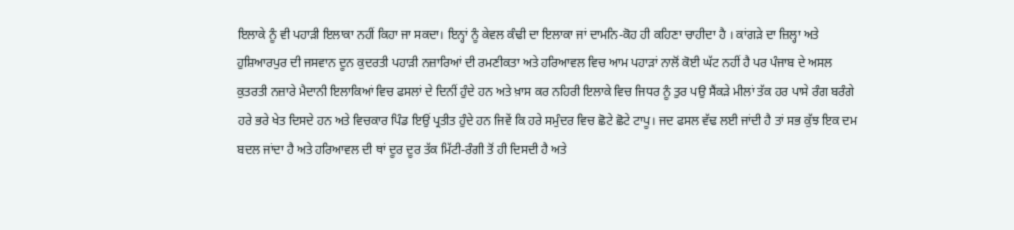ਇਲਾਕੇ ਨੂੰ ਵੀ ਪਹਾੜੀ ਇਲਾਕਾ ਨਹੀਂ ਕਿਹਾ ਜਾ ਸਕਦਾ। ਇਨ੍ਹਾਂ ਨੂੰ ਕੇਵਲ ਕੰਢੀ ਦਾ ਇਲਾਕਾ ਜਾਂ ਦਾਮਨਿ-ਕੋਹ ਹੀ ਕਹਿਣਾ ਚਾਹੀਦਾ ਹੈ । ਕਾਂਗੜੇ ਦਾ ਜ਼ਿਲ੍ਹਾ ਅਤੇ ਹੁਸ਼ਿਆਰਪੁਰ ਦੀ ਜਸਵਾਨ ਦੂਨ ਕੁਦਰਤੀ ਪਹਾੜੀ ਨਜ਼ਾਰਿਆਂ ਦੀ ਰਮਣੀਕਤਾ ਅਤੇ ਹਰਿਆਵਲ ਵਿਚ ਆਮ ਪਹਾੜਾਂ ਨਾਲੋਂ ਕੋਈ ਘੱਟ ਨਹੀਂ ਹੈ ਪਰ ਪੰਜਾਬ ਦੇ ਅਸਲ ਕੁਤਰਤੀ ਨਜ਼ਾਰੇ ਮੈਦਾਨੀ ਇਲਾਕਿਆਂ ਵਿਚ ਫਸਲਾਂ ਦੇ ਦਿਨੀਂ ਹੁੰਦੇ ਹਨ ਅਤੇ ਖ਼ਾਸ ਕਰ ਨਹਿਰੀ ਇਲਾਕੇ ਵਿਚ ਜਿਧਰ ਨੂੰ ਤੁਰ ਪਉ ਸੈਂਕੜੇ ਮੀਲਾਂ ਤੱਕ ਹਰ ਪਾਸੇ ਰੰਗ ਬਰੰਗੇ ਹਰੇ ਭਰੇ ਖੇਤ ਦਿਸਦੇ ਹਨ ਅਤੇ ਵਿਚਕਾਰ ਪਿੰਡ ਇਉਂ ਪ੍ਰਤੀਤ ਹੁੰਦੇ ਹਨ ਜਿਵੇਂ ਕਿ ਹਰੇ ਸਮੁੰਦਰ ਵਿਚ ਛੋਟੇ ਛੋਟੇ ਟਾਪੂ। ਜਦ ਫਸਲ ਵੱਢ ਲਈ ਜਾਂਦੀ ਹੈ ਤਾਂ ਸਭ ਕੁੱਝ ਇਕ ਦਮ ਬਦਲ ਜਾਂਦਾ ਹੈ ਅਤੇ ਹਰਿਆਵਲ ਦੀ ਥਾਂ ਦੂਰ ਦੂਰ ਤੱਕ ਮਿੱਟੀ-ਰੰਗੀ ਤੋਂ ਹੀ ਦਿਸਦੀ ਹੈ ਅਤੇ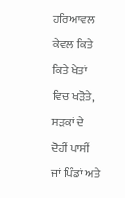ਹਰਿਆਵਲ ਕੇਵਲ ਕਿਤੇ ਕਿਤੇ ਖੇਤਾਂ ਵਿਚ ਖੜੋਤੇ, ਸੜਕਾਂ ਦੇ ਦੋਹੀਂ ਪਾਸੀਂ ਜਾਂ ਪਿੰਡਾਂ ਅਤੇ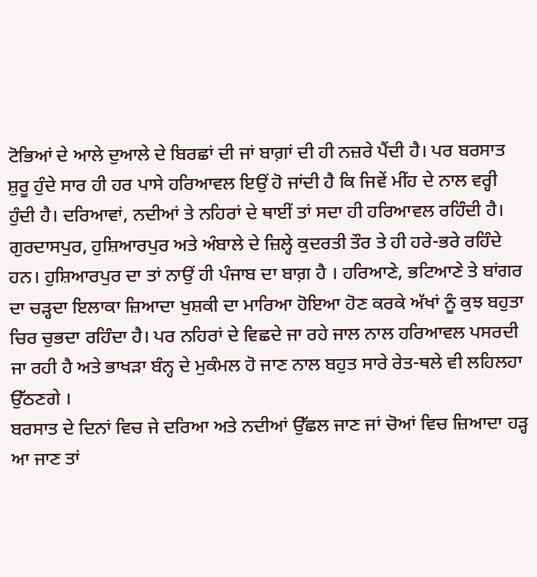ਟੋਭਿਆਂ ਦੇ ਆਲੇ ਦੁਆਲੇ ਦੇ ਬਿਰਛਾਂ ਦੀ ਜਾਂ ਬਾਗ਼ਾਂ ਦੀ ਹੀ ਨਜ਼ਰੇ ਪੈਂਦੀ ਹੈ। ਪਰ ਬਰਸਾਤ ਸ਼ੁਰੂ ਹੁੰਦੇ ਸਾਰ ਹੀ ਹਰ ਪਾਸੇ ਹਰਿਆਵਲ ਇਉਂ ਹੋ ਜਾਂਦੀ ਹੈ ਕਿ ਜਿਵੇਂ ਮੀਂਹ ਦੇ ਨਾਲ ਵਰ੍ਹੀ ਹੁੰਦੀ ਹੈ। ਦਰਿਆਵਾਂ, ਨਦੀਆਂ ਤੇ ਨਹਿਰਾਂ ਦੇ ਥਾਈਂ ਤਾਂ ਸਦਾ ਹੀ ਹਰਿਆਵਲ ਰਹਿੰਦੀ ਹੈ। ਗੁਰਦਾਸਪੁਰ, ਹੁਸ਼ਿਆਰਪੁਰ ਅਤੇ ਅੰਬਾਲੇ ਦੇ ਜ਼ਿਲ੍ਹੇ ਕੁਦਰਤੀ ਤੌਰ ਤੇ ਹੀ ਹਰੇ-ਭਰੇ ਰਹਿੰਦੇ ਹਨ। ਹੁਸ਼ਿਆਰਪੁਰ ਦਾ ਤਾਂ ਨਾਉਂ ਹੀ ਪੰਜਾਬ ਦਾ ਬਾਗ਼ ਹੈ । ਹਰਿਆਣੇ, ਭਟਿਆਣੇ ਤੇ ਬਾਂਗਰ ਦਾ ਚੜ੍ਹਦਾ ਇਲਾਕਾ ਜ਼ਿਆਦਾ ਖੁਸ਼ਕੀ ਦਾ ਮਾਰਿਆ ਹੋਇਆ ਹੋਣ ਕਰਕੇ ਅੱਖਾਂ ਨੂੰ ਕੁਝ ਬਹੁਤਾ ਚਿਰ ਚੁਭਦਾ ਰਹਿੰਦਾ ਹੈ। ਪਰ ਨਹਿਰਾਂ ਦੇ ਵਿਛਦੇ ਜਾ ਰਹੇ ਜਾਲ ਨਾਲ ਹਰਿਆਵਲ ਪਸਰਦੀ ਜਾ ਰਹੀ ਹੈ ਅਤੇ ਭਾਖੜਾ ਬੰਨ੍ਹ ਦੇ ਮੁਕੰਮਲ ਹੋ ਜਾਣ ਨਾਲ ਬਹੁਤ ਸਾਰੇ ਰੇਤ-ਥਲੇ ਵੀ ਲਹਿਲਹਾ ਉੱਠਣਗੇ ।
ਬਰਸਾਤ ਦੇ ਦਿਨਾਂ ਵਿਚ ਜੇ ਦਰਿਆ ਅਤੇ ਨਦੀਆਂ ਉੱਛਲ ਜਾਣ ਜਾਂ ਚੋਆਂ ਵਿਚ ਜ਼ਿਆਦਾ ਹੜ੍ਹ ਆ ਜਾਣ ਤਾਂ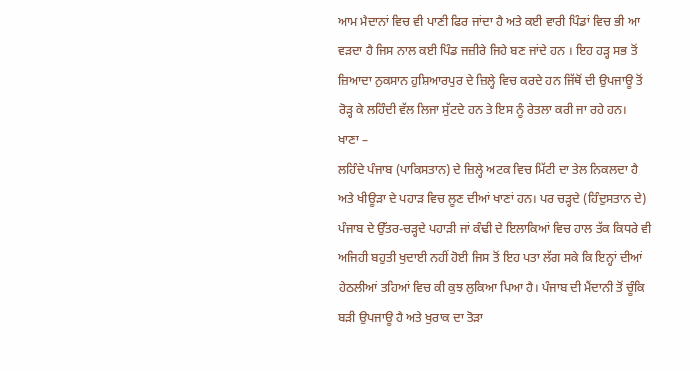ਆਮ ਮੈਦਾਨਾਂ ਵਿਚ ਵੀ ਪਾਣੀ ਫਿਰ ਜਾਂਦਾ ਹੈ ਅਤੇ ਕਈ ਵਾਰੀ ਪਿੰਡਾਂ ਵਿਚ ਭੀ ਆ ਵੜਦਾ ਹੈ ਜਿਸ ਨਾਲ ਕਈ ਪਿੰਡ ਜਜ਼ੀਰੇ ਜਿਹੇ ਬਣ ਜਾਂਦੇ ਹਨ । ਇਹ ਹੜ੍ਹ ਸਭ ਤੋਂ ਜ਼ਿਆਦਾ ਨੁਕਸਾਨ ਹੁਸ਼ਿਆਰਪੁਰ ਦੇ ਜ਼ਿਲ੍ਹੇ ਵਿਚ ਕਰਦੇ ਹਨ ਜਿੱਥੋਂ ਦੀ ਉਪਜਾਊ ਤੋਂ ਰੋੜ੍ਹ ਕੇ ਲਹਿੰਦੀ ਵੱਲ ਲਿਜਾ ਸੁੱਟਦੇ ਹਨ ਤੇ ਇਸ ਨੂੰ ਰੇਤਲਾ ਕਰੀ ਜਾ ਰਹੇ ਹਨ।
ਖਾਣਾ –
ਲਹਿੰਦੇ ਪੰਜਾਬ (ਪਾਕਿਸਤਾਨ) ਦੇ ਜ਼ਿਲ੍ਹੇ ਅਟਕ ਵਿਚ ਮਿੱਟੀ ਦਾ ਤੇਲ ਨਿਕਲਦਾ ਹੈ ਅਤੇ ਖੀਊੜਾ ਦੇ ਪਹਾੜ ਵਿਚ ਲੂਣ ਦੀਆਂ ਖਾਣਾਂ ਹਨ। ਪਰ ਚੜ੍ਹਦੇ (ਹਿੰਦੁਸਤਾਨ ਦੇ) ਪੰਜਾਬ ਦੇ ਉੱਤਰ-ਚੜ੍ਹਦੇ ਪਹਾੜੀ ਜਾਂ ਕੰਢੀ ਦੇ ਇਲਾਕਿਆਂ ਵਿਚ ਹਾਲ ਤੱਕ ਕਿਧਰੇ ਵੀ ਅਜਿਹੀ ਬਹੁਤੀ ਖੁਦਾਈ ਨਹੀਂ ਹੋਈ ਜਿਸ ਤੋਂ ਇਹ ਪਤਾ ਲੱਗ ਸਕੇ ਕਿ ਇਨ੍ਹਾਂ ਦੀਆਂ ਹੇਠਲੀਆਂ ਤਹਿਆਂ ਵਿਚ ਕੀ ਕੁਝ ਲੁਕਿਆ ਪਿਆ ਹੈ। ਪੰਜਾਬ ਦੀ ਮੈਂਦਾਨੀ ਤੋਂ ਚੂੰਕਿ ਬੜੀ ਉਪਜਾਊ ਹੈ ਅਤੇ ਖੁਰਾਕ ਦਾ ਤੋੜਾ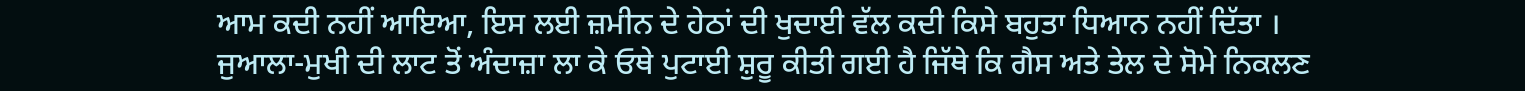ਆਮ ਕਦੀ ਨਹੀਂ ਆਇਆ, ਇਸ ਲਈ ਜ਼ਮੀਨ ਦੇ ਹੇਠਾਂ ਦੀ ਖੁਦਾਈ ਵੱਲ ਕਦੀ ਕਿਸੇ ਬਹੁਤਾ ਧਿਆਨ ਨਹੀਂ ਦਿੱਤਾ । ਜੁਆਲਾ-ਮੁਖੀ ਦੀ ਲਾਟ ਤੋਂ ਅੰਦਾਜ਼ਾ ਲਾ ਕੇ ਓਥੇ ਪੁਟਾਈ ਸ਼ੁਰੂ ਕੀਤੀ ਗਈ ਹੈ ਜਿੱਥੇ ਕਿ ਗੈਸ ਅਤੇ ਤੇਲ ਦੇ ਸੋਮੇ ਨਿਕਲਣ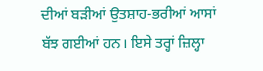ਦੀਆਂ ਬੜੀਆਂ ਉਤਸ਼ਾਹ-ਭਰੀਆਂ ਆਸਾਂ ਬੱਝ ਗਈਆਂ ਹਨ। ਇਸੇ ਤਰ੍ਹਾਂ ਜ਼ਿਲ੍ਹਾ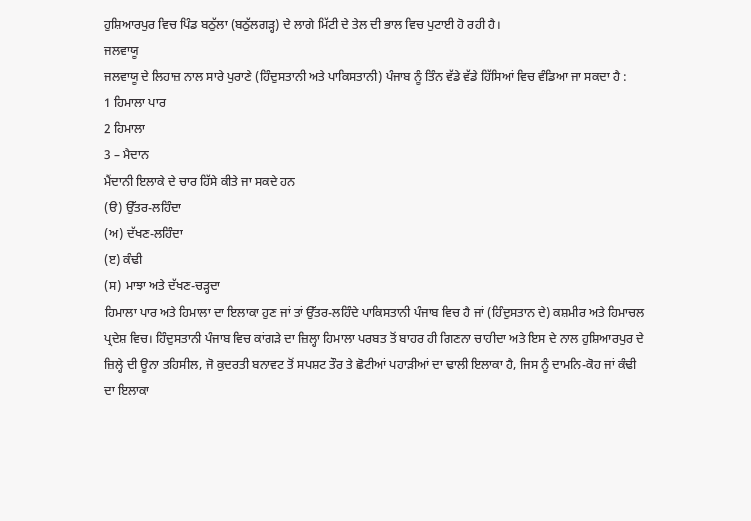ਹੁਸ਼ਿਆਰਪੁਰ ਵਿਚ ਪਿੰਡ ਬਠੁੱਲਾ (ਬਠੁੱਲਗੜ੍ਹ) ਦੇ ਲਾਗੇ ਮਿੱਟੀ ਦੇ ਤੇਲ ਦੀ ਭਾਲ ਵਿਚ ਪੁਟਾਈ ਹੋ ਰਹੀ ਹੈ।
ਜਲਵਾਯੂ
ਜਲਵਾਯੂ ਦੇ ਲਿਹਾਜ਼ ਨਾਲ ਸਾਰੇ ਪੁਰਾਣੇ (ਹਿੰਦੁਸਤਾਨੀ ਅਤੇ ਪਾਕਿਸਤਾਨੀ) ਪੰਜਾਬ ਨੂੰ ਤਿੰਨ ਵੱਡੇ ਵੱਡੇ ਹਿੱਸਿਆਂ ਵਿਚ ਵੰਡਿਆ ਜਾ ਸਕਦਾ ਹੈ :
1 ਹਿਮਾਲਾ ਪਾਰ
2 ਹਿਮਾਲਾ
3 – ਮੈਦਾਨ
ਮੈਂਦਾਨੀ ਇਲਾਕੇ ਦੇ ਚਾਰ ਹਿੱਸੇ ਕੀਤੇ ਜਾ ਸਕਦੇ ਹਨ
(ੳ) ਉੱਤਰ-ਲਹਿੰਦਾ
(ਅ) ਦੱਖਣ-ਲਹਿੰਦਾ
(ੲ) ਕੰਢੀ
(ਸ) ਮਾਝਾ ਅਤੇ ਦੱਖਣ-ਚੜ੍ਹਦਾ
ਹਿਮਾਲਾ ਪਾਰ ਅਤੇ ਹਿਮਾਲਾ ਦਾ ਇਲਾਕਾ ਹੁਣ ਜਾਂ ਤਾਂ ਉੱਤਰ-ਲਹਿੰਦੇ ਪਾਕਿਸਤਾਨੀ ਪੰਜਾਬ ਵਿਚ ਹੈ ਜਾਂ (ਹਿੰਦੁਸਤਾਨ ਦੇ) ਕਸ਼ਮੀਰ ਅਤੇ ਹਿਮਾਚਲ ਪ੍ਰਦੇਸ਼ ਵਿਚ। ਹਿੰਦੁਸਤਾਨੀ ਪੰਜਾਬ ਵਿਚ ਕਾਂਗੜੇ ਦਾ ਜ਼ਿਲ੍ਹਾ ਹਿਮਾਲਾ ਪਰਬਤ ਤੋਂ ਬਾਹਰ ਹੀ ਗਿਣਨਾ ਚਾਹੀਦਾ ਅਤੇ ਇਸ ਦੇ ਨਾਲ ਹੁਸ਼ਿਆਰਪੁਰ ਦੇ ਜ਼ਿਲ੍ਹੇ ਦੀ ਊਨਾ ਤਹਿਸੀਲ, ਜੋ ਕੁਦਰਤੀ ਬਨਾਵਟ ਤੋਂ ਸਪਸ਼ਟ ਤੌਰ ਤੇ ਛੋਟੀਆਂ ਪਹਾੜੀਆਂ ਦਾ ਢਾਲੀ ਇਲਾਕਾ ਹੈ, ਜਿਸ ਨੂੰ ਦਾਮਨਿ-ਕੋਹ ਜਾਂ ਕੰਢੀ ਦਾ ਇਲਾਕਾ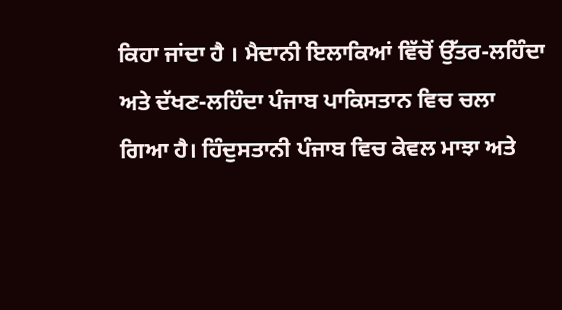ਕਿਹਾ ਜਾਂਦਾ ਹੈ । ਮੈਦਾਨੀ ਇਲਾਕਿਆਂ ਵਿੱਚੋਂ ਉੱਤਰ-ਲਹਿੰਦਾ ਅਤੇ ਦੱਖਣ-ਲਹਿੰਦਾ ਪੰਜਾਬ ਪਾਕਿਸਤਾਨ ਵਿਚ ਚਲਾ ਗਿਆ ਹੈ। ਹਿੰਦੁਸਤਾਨੀ ਪੰਜਾਬ ਵਿਚ ਕੇਵਲ ਮਾਝਾ ਅਤੇ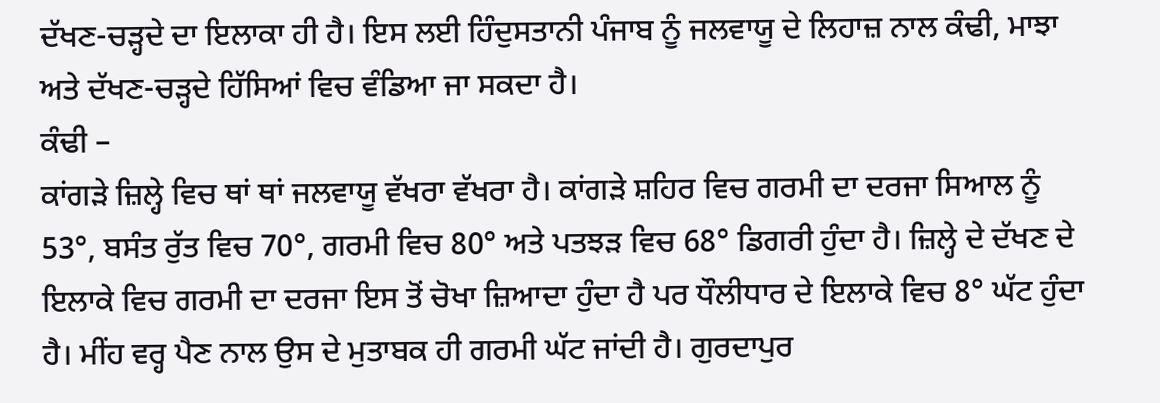ਦੱਖਣ-ਚੜ੍ਹਦੇ ਦਾ ਇਲਾਕਾ ਹੀ ਹੈ। ਇਸ ਲਈ ਹਿੰਦੁਸਤਾਨੀ ਪੰਜਾਬ ਨੂੰ ਜਲਵਾਯੂ ਦੇ ਲਿਹਾਜ਼ ਨਾਲ ਕੰਢੀ, ਮਾਝਾ ਅਤੇ ਦੱਖਣ-ਚੜ੍ਹਦੇ ਹਿੱਸਿਆਂ ਵਿਚ ਵੰਡਿਆ ਜਾ ਸਕਦਾ ਹੈ।
ਕੰਢੀ –
ਕਾਂਗੜੇ ਜ਼ਿਲ੍ਹੇ ਵਿਚ ਥਾਂ ਥਾਂ ਜਲਵਾਯੂ ਵੱਖਰਾ ਵੱਖਰਾ ਹੈ। ਕਾਂਗੜੇ ਸ਼ਹਿਰ ਵਿਚ ਗਰਮੀ ਦਾ ਦਰਜਾ ਸਿਆਲ ਨੂੰ 53°, ਬਸੰਤ ਰੁੱਤ ਵਿਚ 70°, ਗਰਮੀ ਵਿਚ 80° ਅਤੇ ਪਤਝੜ ਵਿਚ 68° ਡਿਗਰੀ ਹੁੰਦਾ ਹੈ। ਜ਼ਿਲ੍ਹੇ ਦੇ ਦੱਖਣ ਦੇ ਇਲਾਕੇ ਵਿਚ ਗਰਮੀ ਦਾ ਦਰਜਾ ਇਸ ਤੋਂ ਚੋਖਾ ਜ਼ਿਆਦਾ ਹੁੰਦਾ ਹੈ ਪਰ ਧੌਲੀਧਾਰ ਦੇ ਇਲਾਕੇ ਵਿਚ 8° ਘੱਟ ਹੁੰਦਾ ਹੈ। ਮੀਂਹ ਵਰ੍ਹ ਪੈਣ ਨਾਲ ਉਸ ਦੇ ਮੁਤਾਬਕ ਹੀ ਗਰਮੀ ਘੱਟ ਜਾਂਦੀ ਹੈ। ਗੁਰਦਾਪੁਰ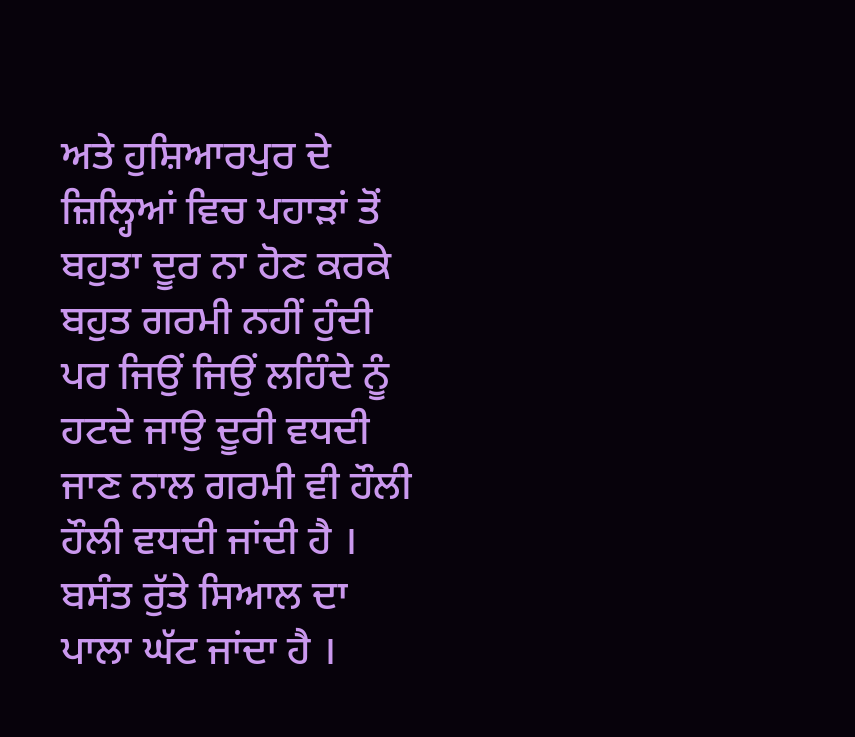ਅਤੇ ਹੁਸ਼ਿਆਰਪੁਰ ਦੇ ਜ਼ਿਲ੍ਹਿਆਂ ਵਿਚ ਪਹਾੜਾਂ ਤੋਂ ਬਹੁਤਾ ਦੂਰ ਨਾ ਹੋਣ ਕਰਕੇ ਬਹੁਤ ਗਰਮੀ ਨਹੀਂ ਹੁੰਦੀ ਪਰ ਜਿਉਂ ਜਿਉਂ ਲਹਿੰਦੇ ਨੂੰ ਹਟਦੇ ਜਾਉ ਦੂਰੀ ਵਧਦੀ ਜਾਣ ਨਾਲ ਗਰਮੀ ਵੀ ਹੌਲੀ ਹੌਲੀ ਵਧਦੀ ਜਾਂਦੀ ਹੈ । ਬਸੰਤ ਰੁੱਤੇ ਸਿਆਲ ਦਾ ਪਾਲਾ ਘੱਟ ਜਾਂਦਾ ਹੈ ।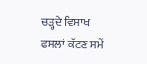ਚੜ੍ਹਦੇ ਵਿਸਾਖ ਫਸਲਾਂ ਕੱਟਣ ਸਮੇਂ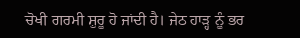ਚੋਖੀ ਗਰਮੀ ਸ਼ੁਰੂ ਹੋ ਜਾਂਦੀ ਹੈ। ਜੇਠ ਹਾੜ੍ਹ ਨੂੰ ਭਰ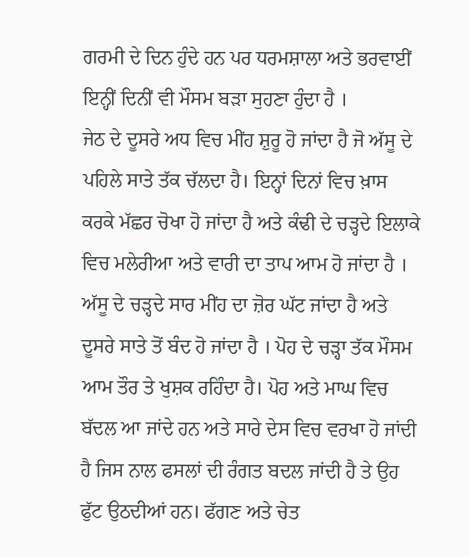ਗਰਮੀ ਦੇ ਦਿਨ ਹੁੰਦੇ ਹਨ ਪਰ ਧਰਮਸ਼ਾਲਾ ਅਤੇ ਭਰਵਾਈਂ ਇਨ੍ਹੀਂ ਦਿਨੀਂ ਵੀ ਮੌਸਮ ਬੜਾ ਸੁਹਣਾ ਹੁੰਦਾ ਹੈ ।
ਜੇਠ ਦੇ ਦੂਸਰੇ ਅਧ ਵਿਚ ਮੀਂਹ ਸ਼ੁਰੂ ਹੋ ਜਾਂਦਾ ਹੈ ਜੋ ਅੱਸੂ ਦੇ ਪਹਿਲੇ ਸਾਤੇ ਤੱਕ ਚੱਲਦਾ ਹੈ। ਇਨ੍ਹਾਂ ਦਿਨਾਂ ਵਿਚ ਖ਼ਾਸ ਕਰਕੇ ਮੱਛਰ ਚੋਖਾ ਹੋ ਜਾਂਦਾ ਹੈ ਅਤੇ ਕੰਢੀ ਦੇ ਚੜ੍ਹਦੇ ਇਲਾਕੇ ਵਿਚ ਮਲੇਰੀਆ ਅਤੇ ਵਾਰੀ ਦਾ ਤਾਪ ਆਮ ਹੋ ਜਾਂਦਾ ਹੈ । ਅੱਸੂ ਦੇ ਚੜ੍ਹਦੇ ਸਾਰ ਮੀਂਹ ਦਾ ਜ਼ੋਰ ਘੱਟ ਜਾਂਦਾ ਹੈ ਅਤੇ ਦੂਸਰੇ ਸਾਤੇ ਤੋਂ ਬੰਦ ਹੋ ਜਾਂਦਾ ਹੈ । ਪੋਹ ਦੇ ਚੜ੍ਹਾ ਤੱਕ ਮੌਸਮ ਆਮ ਤੌਰ ਤੇ ਖੁਸ਼ਕ ਰਹਿੰਦਾ ਹੈ। ਪੋਹ ਅਤੇ ਮਾਘ ਵਿਚ ਬੱਦਲ ਆ ਜਾਂਦੇ ਹਨ ਅਤੇ ਸਾਰੇ ਦੇਸ ਵਿਚ ਵਰਖਾ ਹੋ ਜਾਂਦੀ ਹੈ ਜਿਸ ਨਾਲ ਫਸਲਾਂ ਦੀ ਰੰਗਤ ਬਦਲ ਜਾਂਦੀ ਹੈ ਤੇ ਉਹ ਫੁੱਟ ਉਠਦੀਆਂ ਹਨ। ਫੱਗਣ ਅਤੇ ਚੇਤ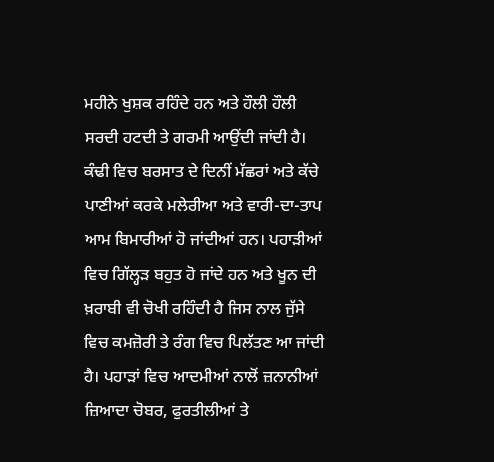ਮਹੀਨੇ ਖੁਸ਼ਕ ਰਹਿੰਦੇ ਹਨ ਅਤੇ ਹੌਲੀ ਹੌਲੀ ਸਰਦੀ ਹਟਦੀ ਤੇ ਗਰਮੀ ਆਉਂਦੀ ਜਾਂਦੀ ਹੈ।
ਕੰਢੀ ਵਿਚ ਬਰਸਾਤ ਦੇ ਦਿਨੀਂ ਮੱਛਰਾਂ ਅਤੇ ਕੱਚੇ ਪਾਣੀਆਂ ਕਰਕੇ ਮਲੇਰੀਆ ਅਤੇ ਵਾਰੀ-ਦਾ-ਤਾਪ ਆਮ ਬਿਮਾਰੀਆਂ ਹੋ ਜਾਂਦੀਆਂ ਹਨ। ਪਹਾੜੀਆਂ ਵਿਚ ਗਿੱਲ੍ਹੜ ਬਹੁਤ ਹੋ ਜਾਂਦੇ ਹਨ ਅਤੇ ਖੂਨ ਦੀ ਖ਼ਰਾਬੀ ਵੀ ਚੋਖੀ ਰਹਿੰਦੀ ਹੈ ਜਿਸ ਨਾਲ ਜੁੱਸੇ ਵਿਚ ਕਮਜ਼ੋਰੀ ਤੇ ਰੰਗ ਵਿਚ ਪਿਲੱਤਣ ਆ ਜਾਂਦੀ ਹੈ। ਪਹਾੜਾਂ ਵਿਚ ਆਦਮੀਆਂ ਨਾਲੋਂ ਜ਼ਨਾਨੀਆਂ ਜ਼ਿਆਦਾ ਚੋਬਰ, ਫੁਰਤੀਲੀਆਂ ਤੇ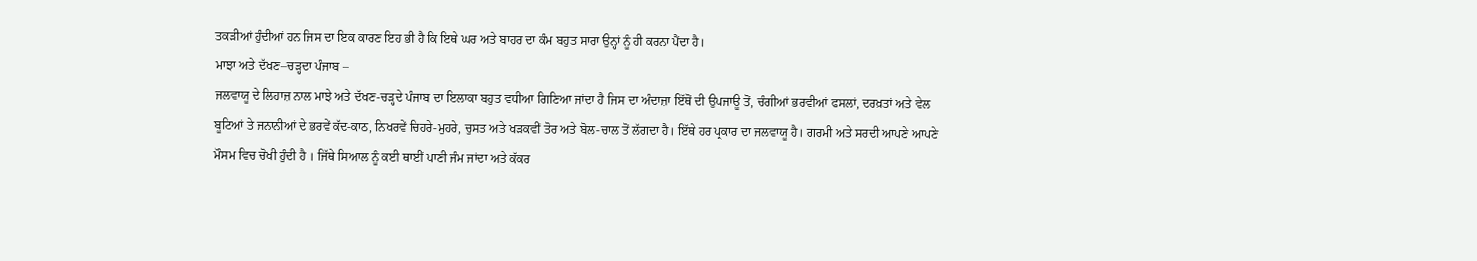ਤਕੜੀਆਂ ਹੁੰਦੀਆਂ ਹਨ ਜਿਸ ਦਾ ਇਕ ਕਾਰਣ ਇਹ ਭੀ ਹੈ ਕਿ ਇਥੇ ਘਰ ਅਤੇ ਬਾਹਰ ਦਾ ਕੰਮ ਬਹੁਤ ਸਾਰਾ ਉਨ੍ਹਾਂ ਨੂੰ ਹੀ ਕਰਨਾ ਪੈਂਦਾ ਹੈ।
ਮਾਝਾ ਅਤੇ ਦੱਖਣ–ਚੜ੍ਹਦਾ ਪੰਜਾਬ –
ਜਲਵਾਯੂ ਦੇ ਲਿਹਾਜ਼ ਨਾਲ ਮਾਝੇ ਅਤੇ ਦੱਖਣ-ਚੜ੍ਹਦੇ ਪੰਜਾਬ ਦਾ ਇਲਾਕਾ ਬਹੁਤ ਵਧੀਆ ਗਿਣਿਆ ਜਾਂਦਾ ਹੈ ਜਿਸ ਦਾ ਅੰਦਾਜ਼ਾ ਇੱਥੋਂ ਦੀ ਉਪਜਾਊ ਤੋਂ, ਚੰਗੀਆਂ ਭਰਵੀਆਂ ਫਸਲਾਂ, ਦਰਖ਼ਤਾਂ ਅਤੇ ਵੇਲ ਬੂਟਿਆਂ ਤੇ ਜਨਾਨੀਆਂ ਦੇ ਭਰਵੇਂ ਕੱਦ-ਕਾਠ, ਨਿਖਰਵੇਂ ਚਿਹਰੇ-ਮੁਹਰੇ, ਚੁਸਤ ਅਤੇ ਖੜਕਵੀਂ ਤੋਰ ਅਤੇ ਬੋਲ-ਚਾਲ ਤੋਂ ਲੱਗਦਾ ਹੈ। ਇੱਥੇ ਹਰ ਪ੍ਰਕਾਰ ਦਾ ਜਲਵਾਯੂ ਹੈ। ਗਰਮੀ ਅਤੇ ਸਰਦੀ ਆਪਣੇ ਆਪਣੇ ਮੌਸਮ ਵਿਚ ਚੋਖੀ ਹੁੰਦੀ ਹੈ । ਜਿੱਥੇ ਸਿਆਲ ਨੂੰ ਕਈ ਥਾਈਂ ਪਾਣੀ ਜੰਮ ਜਾਂਦਾ ਅਤੇ ਕੱਕਰ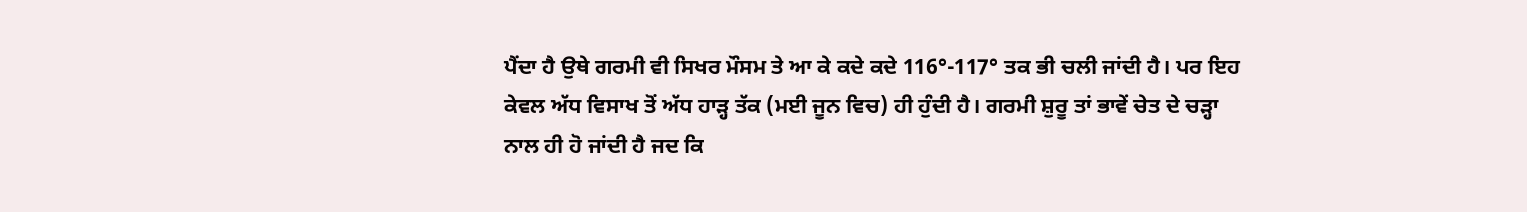ਪੈਂਦਾ ਹੈ ਉਥੇ ਗਰਮੀ ਵੀ ਸਿਖਰ ਮੌਸਮ ਤੇ ਆ ਕੇ ਕਦੇ ਕਦੇ 116°-117° ਤਕ ਭੀ ਚਲੀ ਜਾਂਦੀ ਹੈ। ਪਰ ਇਹ ਕੇਵਲ ਅੱਧ ਵਿਸਾਖ ਤੋਂ ਅੱਧ ਹਾੜ੍ਹ ਤੱਕ (ਮਈ ਜੂਨ ਵਿਚ) ਹੀ ਹੁੰਦੀ ਹੈ। ਗਰਮੀ ਸ਼ੁਰੂ ਤਾਂ ਭਾਵੇਂ ਚੇਤ ਦੇ ਚੜ੍ਹਾ ਨਾਲ ਹੀ ਹੋ ਜਾਂਦੀ ਹੈ ਜਦ ਕਿ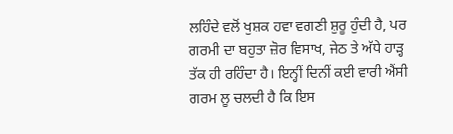ਲਹਿੰਦੇ ਵਲੋਂ ਖੁਸ਼ਕ ਹਵਾ ਵਗਣੀ ਸ਼ੁਰੂ ਹੁੰਦੀ ਹੈ, ਪਰ ਗਰਮੀ ਦਾ ਬਹੁਤਾ ਜ਼ੋਰ ਵਿਸਾਖ, ਜੇਠ ਤੇ ਅੱਧੇ ਹਾੜ੍ਹ ਤੱਕ ਹੀ ਰਹਿੰਦਾ ਹੈ। ਇਨ੍ਹੀਂ ਦਿਨੀਂ ਕਈ ਵਾਰੀ ਐਂਸੀ ਗਰਮ ਲੂ ਚਲਦੀ ਹੈ ਕਿ ਇਸ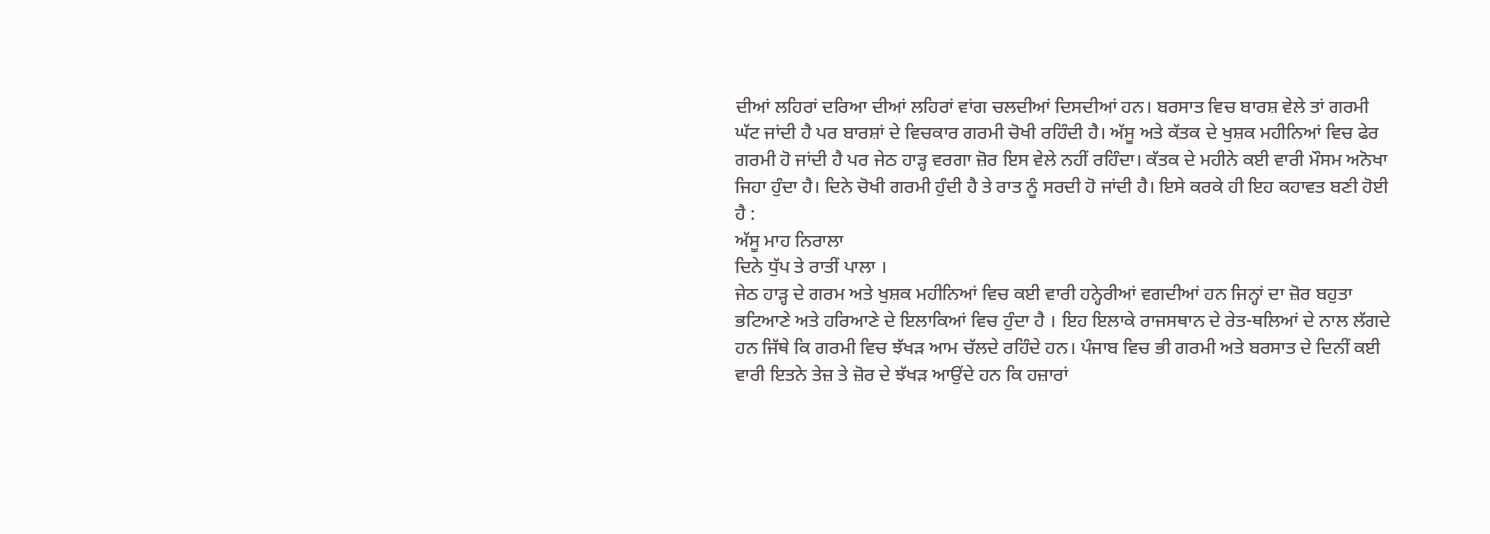ਦੀਆਂ ਲਹਿਰਾਂ ਦਰਿਆ ਦੀਆਂ ਲਹਿਰਾਂ ਵਾਂਗ ਚਲਦੀਆਂ ਦਿਸਦੀਆਂ ਹਨ। ਬਰਸਾਤ ਵਿਚ ਬਾਰਸ਼ ਵੇਲੇ ਤਾਂ ਗਰਮੀ ਘੱਟ ਜਾਂਦੀ ਹੈ ਪਰ ਬਾਰਸ਼ਾਂ ਦੇ ਵਿਚਕਾਰ ਗਰਮੀ ਚੋਖੀ ਰਹਿੰਦੀ ਹੈ। ਅੱਸੂ ਅਤੇ ਕੱਤਕ ਦੇ ਖੁਸ਼ਕ ਮਹੀਨਿਆਂ ਵਿਚ ਫੇਰ ਗਰਮੀ ਹੋ ਜਾਂਦੀ ਹੈ ਪਰ ਜੇਠ ਹਾੜ੍ਹ ਵਰਗਾ ਜ਼ੋਰ ਇਸ ਵੇਲੇ ਨਹੀਂ ਰਹਿੰਦਾ। ਕੱਤਕ ਦੇ ਮਹੀਨੇ ਕਈ ਵਾਰੀ ਮੌਸਮ ਅਨੋਖਾ ਜਿਹਾ ਹੁੰਦਾ ਹੈ। ਦਿਨੇ ਚੋਖੀ ਗਰਮੀ ਹੁੰਦੀ ਹੈ ਤੇ ਰਾਤ ਨੂੰ ਸਰਦੀ ਹੋ ਜਾਂਦੀ ਹੈ। ਇਸੇ ਕਰਕੇ ਹੀ ਇਹ ਕਹਾਵਤ ਬਣੀ ਹੋਈ ਹੈ :
ਅੱਸੂ ਮਾਹ ਨਿਰਾਲਾ
ਦਿਨੇ ਧੁੱਪ ਤੇ ਰਾਤੀਂ ਪਾਲਾ ।
ਜੇਠ ਹਾੜ੍ਹ ਦੇ ਗਰਮ ਅਤੇ ਖੁਸ਼ਕ ਮਹੀਨਿਆਂ ਵਿਚ ਕਈ ਵਾਰੀ ਹਨ੍ਹੇਰੀਆਂ ਵਗਦੀਆਂ ਹਨ ਜਿਨ੍ਹਾਂ ਦਾ ਜ਼ੋਰ ਬਹੁਤਾ ਭਟਿਆਣੇ ਅਤੇ ਹਰਿਆਣੇ ਦੇ ਇਲਾਕਿਆਂ ਵਿਚ ਹੁੰਦਾ ਹੈ । ਇਹ ਇਲਾਕੇ ਰਾਜਸਥਾਨ ਦੇ ਰੇਤ-ਥਲਿਆਂ ਦੇ ਨਾਲ ਲੱਗਦੇ ਹਨ ਜਿੱਥੇ ਕਿ ਗਰਮੀ ਵਿਚ ਝੱਖੜ ਆਮ ਚੱਲਦੇ ਰਹਿੰਦੇ ਹਨ। ਪੰਜਾਬ ਵਿਚ ਭੀ ਗਰਮੀ ਅਤੇ ਬਰਸਾਤ ਦੇ ਦਿਨੀਂ ਕਈ ਵਾਰੀ ਇਤਨੇ ਤੇਜ਼ ਤੇ ਜ਼ੋਰ ਦੇ ਝੱਖੜ ਆਉਂਦੇ ਹਨ ਕਿ ਹਜ਼ਾਰਾਂ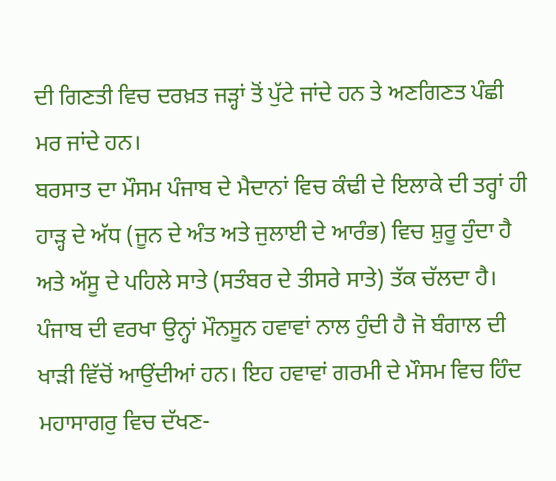ਦੀ ਗਿਣਤੀ ਵਿਚ ਦਰਖ਼ਤ ਜੜ੍ਹਾਂ ਤੋਂ ਪੁੱਟੇ ਜਾਂਦੇ ਹਨ ਤੇ ਅਣਗਿਣਤ ਪੰਛੀ ਮਰ ਜਾਂਦੇ ਹਨ।
ਬਰਸਾਤ ਦਾ ਮੌਸਮ ਪੰਜਾਬ ਦੇ ਮੈਦਾਨਾਂ ਵਿਚ ਕੰਢੀ ਦੇ ਇਲਾਕੇ ਦੀ ਤਰ੍ਹਾਂ ਹੀ ਹਾੜ੍ਹ ਦੇ ਅੱਧ (ਜੂਨ ਦੇ ਅੰਤ ਅਤੇ ਜੁਲਾਈ ਦੇ ਆਰੰਭ) ਵਿਚ ਸ਼ੁਰੂ ਹੁੰਦਾ ਹੈ ਅਤੇ ਅੱਸੂ ਦੇ ਪਹਿਲੇ ਸਾਤੇ (ਸਤੰਬਰ ਦੇ ਤੀਸਰੇ ਸਾਤੇ) ਤੱਕ ਚੱਲਦਾ ਹੈ। ਪੰਜਾਬ ਦੀ ਵਰਖਾ ਉਨ੍ਹਾਂ ਮੌਨਸੂਨ ਹਵਾਵਾਂ ਨਾਲ ਹੁੰਦੀ ਹੈ ਜੋ ਬੰਗਾਲ ਦੀ ਖਾੜੀ ਵਿੱਚੋਂ ਆਉਂਦੀਆਂ ਹਨ। ਇਹ ਹਵਾਵਾਂ ਗਰਮੀ ਦੇ ਮੌਸਮ ਵਿਚ ਹਿੰਦ ਮਹਾਸਾਗਰੁ ਵਿਚ ਦੱਖਣ-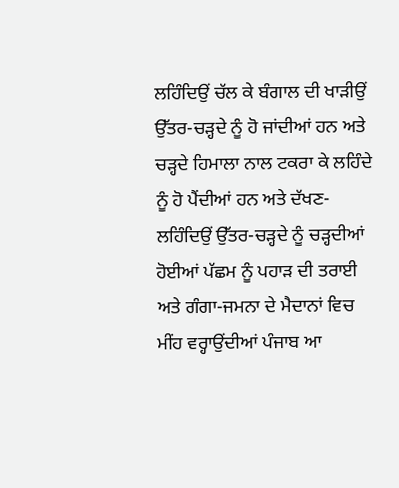ਲਹਿੰਦਿਉਂ ਚੱਲ ਕੇ ਬੰਗਾਲ ਦੀ ਖਾੜੀਉਂ ਉੱਤਰ-ਚੜ੍ਹਦੇ ਨੂੰ ਹੋ ਜਾਂਦੀਆਂ ਹਨ ਅਤੇ ਚੜ੍ਹਦੇ ਹਿਮਾਲਾ ਨਾਲ ਟਕਰਾ ਕੇ ਲਹਿੰਦੇ ਨੂੰ ਹੋ ਪੈਂਦੀਆਂ ਹਨ ਅਤੇ ਦੱਖਣ-ਲਹਿੰਦਿਉਂ ਉੱਤਰ-ਚੜ੍ਹਦੇ ਨੂੰ ਚੜ੍ਹਦੀਆਂ ਹੋਈਆਂ ਪੱਛਮ ਨੂੰ ਪਹਾੜ ਦੀ ਤਰਾਈ ਅਤੇ ਗੰਗਾ-ਜਮਨਾ ਦੇ ਮੈਦਾਨਾਂ ਵਿਚ ਮੀਂਹ ਵਰ੍ਹਾਉਂਦੀਆਂ ਪੰਜਾਬ ਆ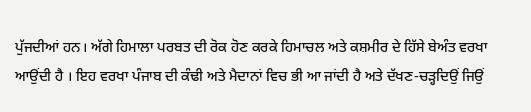ਪੁੱਜਦੀਆਂ ਹਨ। ਅੱਗੇ ਹਿਮਾਲਾ ਪਰਬਤ ਦੀ ਰੋਕ ਹੋਣ ਕਰਕੇ ਹਿਮਾਚਲ ਅਤੇ ਕਸ਼ਮੀਰ ਦੇ ਹਿੱਸੇ ਬੇਅੰਤ ਵਰਖਾ ਆਉਂਦੀ ਹੈ । ਇਹ ਵਰਖਾ ਪੰਜਾਬ ਦੀ ਕੰਢੀ ਅਤੇ ਮੈਦਾਨਾਂ ਵਿਚ ਭੀ ਆ ਜਾਂਦੀ ਹੈ ਅਤੇ ਦੱਖਣ-ਚੜ੍ਹਦਿਉਂ ਜਿਉਂ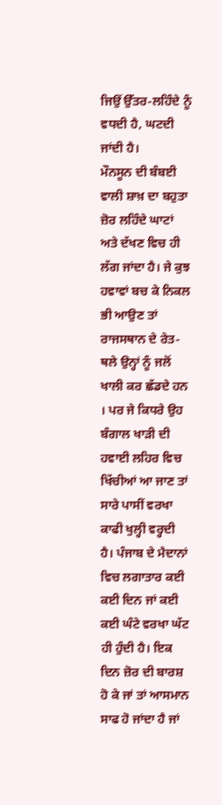ਜਿਉਂ ਉੱਤਰ-ਲਹਿੰਦੇ ਨੂੰ ਵਧਦੀ ਹੈ, ਘਟਦੀ ਜਾਂਦੀ ਹੈ।
ਮੌਨਸੂਨ ਦੀ ਬੰਬਈ ਵਾਲੀ ਸ਼ਾਖ਼ ਦਾ ਬਹੁਤਾ ਜ਼ੋਰ ਲਹਿੰਦੇ ਘਾਟਾਂ ਅਤੇ ਦੱਖਣ ਵਿਚ ਹੀ ਲੱਗ ਜਾਂਦਾ ਹੈ। ਜੇ ਕੁਝ ਹਵਾਵਾਂ ਬਚ ਕੇ ਨਿਕਲ ਭੀ ਆਉਣ ਤਾਂ ਰਾਜਸਥਾਨ ਦੇ ਰੇਤ-ਥਲੇ ਉਨ੍ਹਾਂ ਨੂੰ ਜਲੋਂ ਖਾਲੀ ਕਰ ਛੱਡਦੇ ਹਨ । ਪਰ ਜੇ ਕਿਧਰੇ ਉਹ ਬੰਗਾਲ ਖਾੜੀ ਦੀ ਹਵਾਈ ਲਹਿਰ ਵਿਚ ਖਿੱਚੀਆਂ ਆ ਜਾਣ ਤਾਂ ਸਾਰੇ ਪਾਸੀਂ ਵਰਖਾ ਕਾਫੀ ਖੁਲ੍ਹੀ ਵਰ੍ਹਦੀ ਹੈ। ਪੰਜਾਬ ਦੇ ਮੈਦਾਨਾਂ ਵਿਚ ਲਗਾਤਾਰ ਕਈ ਕਈ ਦਿਨ ਜਾਂ ਕਈ ਕਈ ਘੰਟੇ ਵਰਖਾ ਘੱਟ ਹੀ ਹੁੰਦੀ ਹੈ। ਇਕ ਦਿਨ ਜ਼ੋਰ ਦੀ ਬਾਰਸ਼ ਹੋ ਕੇ ਜਾਂ ਤਾਂ ਆਸਮਾਨ ਸਾਫ ਹੋ ਜਾਂਦਾ ਹੈ ਜਾਂ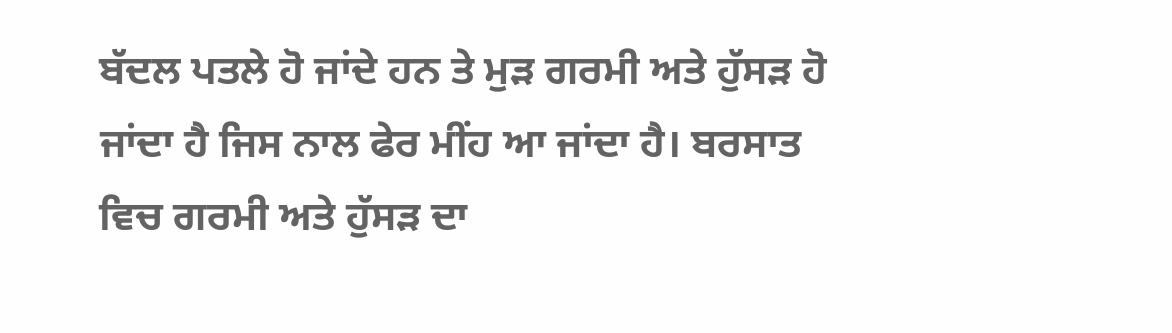ਬੱਦਲ ਪਤਲੇ ਹੋ ਜਾਂਦੇ ਹਨ ਤੇ ਮੁੜ ਗਰਮੀ ਅਤੇ ਹੁੱਸੜ ਹੋ ਜਾਂਦਾ ਹੈ ਜਿਸ ਨਾਲ ਫੇਰ ਮੀਂਹ ਆ ਜਾਂਦਾ ਹੈ। ਬਰਸਾਤ ਵਿਚ ਗਰਮੀ ਅਤੇ ਹੁੱਸੜ ਦਾ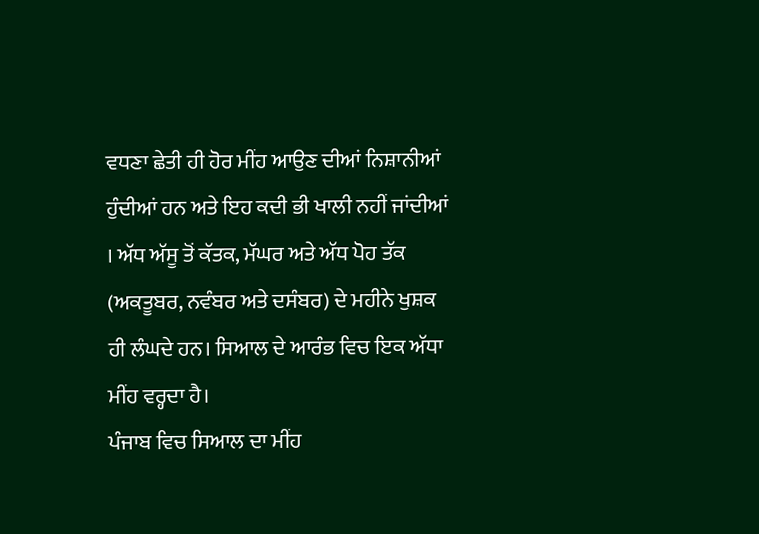ਵਧਣਾ ਛੇਤੀ ਹੀ ਹੋਰ ਮੀਂਹ ਆਉਣ ਦੀਆਂ ਨਿਸ਼ਾਨੀਆਂ ਹੁੰਦੀਆਂ ਹਨ ਅਤੇ ਇਹ ਕਦੀ ਭੀ ਖਾਲੀ ਨਹੀਂ ਜਾਂਦੀਆਂ । ਅੱਧ ਅੱਸੂ ਤੋਂ ਕੱਤਕ, ਮੱਘਰ ਅਤੇ ਅੱਧ ਪੋਹ ਤੱਕ (ਅਕਤੂਬਰ, ਨਵੰਬਰ ਅਤੇ ਦਸੰਬਰ) ਦੇ ਮਹੀਨੇ ਖੁਸ਼ਕ ਹੀ ਲੰਘਦੇ ਹਨ। ਸਿਆਲ ਦੇ ਆਰੰਭ ਵਿਚ ਇਕ ਅੱਧਾ ਮੀਂਹ ਵਰ੍ਹਦਾ ਹੈ।
ਪੰਜਾਬ ਵਿਚ ਸਿਆਲ ਦਾ ਮੀਂਹ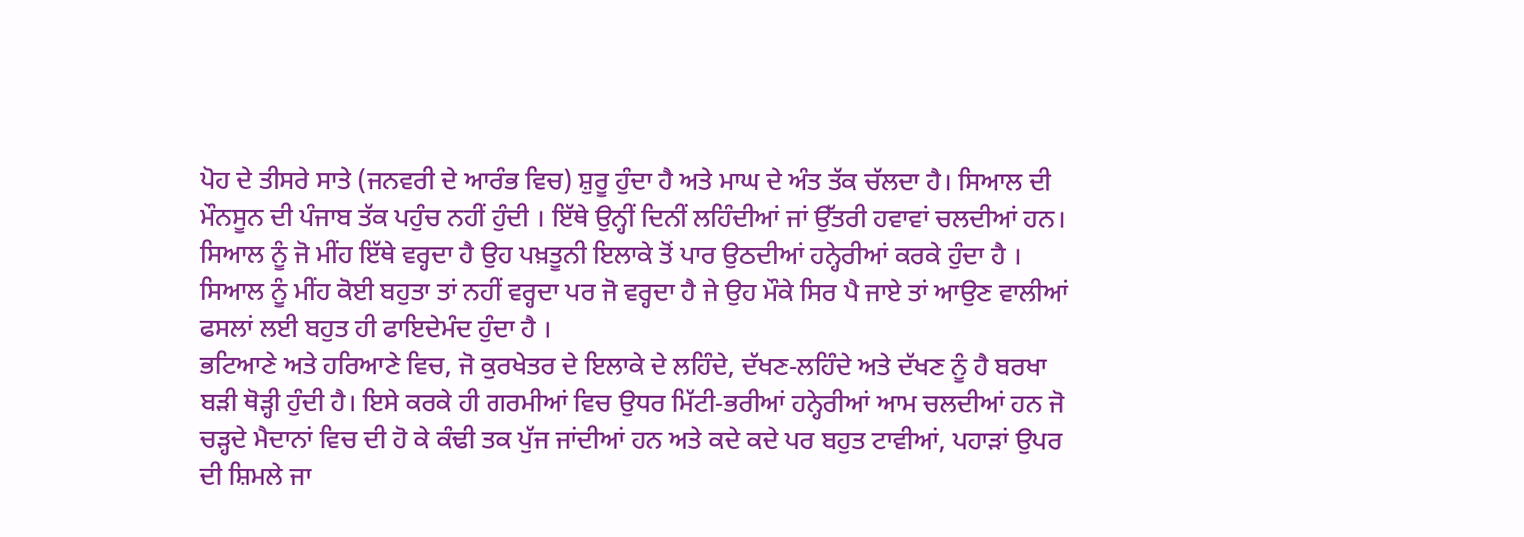ਪੋਹ ਦੇ ਤੀਸਰੇ ਸਾਤੇ (ਜਨਵਰੀ ਦੇ ਆਰੰਭ ਵਿਚ) ਸ਼ੁਰੂ ਹੁੰਦਾ ਹੈ ਅਤੇ ਮਾਘ ਦੇ ਅੰਤ ਤੱਕ ਚੱਲਦਾ ਹੈ। ਸਿਆਲ ਦੀ ਮੌਨਸੂਨ ਦੀ ਪੰਜਾਬ ਤੱਕ ਪਹੁੰਚ ਨਹੀਂ ਹੁੰਦੀ । ਇੱਥੇ ਉਨ੍ਹੀਂ ਦਿਨੀਂ ਲਹਿੰਦੀਆਂ ਜਾਂ ਉੱਤਰੀ ਹਵਾਵਾਂ ਚਲਦੀਆਂ ਹਨ। ਸਿਆਲ ਨੂੰ ਜੋ ਮੀਂਹ ਇੱਥੇ ਵਰ੍ਹਦਾ ਹੈ ਉਹ ਪਖ਼ਤੂਨੀ ਇਲਾਕੇ ਤੋਂ ਪਾਰ ਉਠਦੀਆਂ ਹਨ੍ਹੇਰੀਆਂ ਕਰਕੇ ਹੁੰਦਾ ਹੈ । ਸਿਆਲ ਨੂੰ ਮੀਂਹ ਕੋਈ ਬਹੁਤਾ ਤਾਂ ਨਹੀਂ ਵਰ੍ਹਦਾ ਪਰ ਜੋ ਵਰ੍ਹਦਾ ਹੈ ਜੇ ਉਹ ਮੌਕੇ ਸਿਰ ਪੈ ਜਾਏ ਤਾਂ ਆਉਣ ਵਾਲੀਆਂ ਫਸਲਾਂ ਲਈ ਬਹੁਤ ਹੀ ਫਾਇਦੇਮੰਦ ਹੁੰਦਾ ਹੈ ।
ਭਟਿਆਣੇ ਅਤੇ ਹਰਿਆਣੇ ਵਿਚ, ਜੋ ਕੁਰਖੇਤਰ ਦੇ ਇਲਾਕੇ ਦੇ ਲਹਿੰਦੇ, ਦੱਖਣ-ਲਹਿੰਦੇ ਅਤੇ ਦੱਖਣ ਨੂੰ ਹੈ ਬਰਖਾ ਬੜੀ ਥੋੜ੍ਹੀ ਹੁੰਦੀ ਹੈ। ਇਸੇ ਕਰਕੇ ਹੀ ਗਰਮੀਆਂ ਵਿਚ ਉਧਰ ਮਿੱਟੀ-ਭਰੀਆਂ ਹਨ੍ਹੇਰੀਆਂ ਆਮ ਚਲਦੀਆਂ ਹਨ ਜੋ ਚੜ੍ਹਦੇ ਮੈਦਾਨਾਂ ਵਿਚ ਦੀ ਹੋ ਕੇ ਕੰਢੀ ਤਕ ਪੁੱਜ ਜਾਂਦੀਆਂ ਹਨ ਅਤੇ ਕਦੇ ਕਦੇ ਪਰ ਬਹੁਤ ਟਾਵੀਆਂ, ਪਹਾੜਾਂ ਉਪਰ ਦੀ ਸ਼ਿਮਲੇ ਜਾ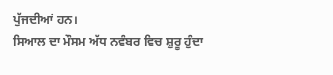ਪੁੱਜਦੀਆਂ ਹਨ।
ਸਿਆਲ ਦਾ ਮੌਸਮ ਅੱਧ ਨਵੰਬਰ ਵਿਚ ਸ਼ੁਰੂ ਹੁੰਦਾ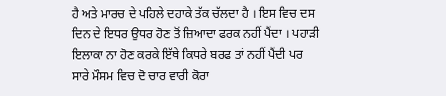ਹੈ ਅਤੇ ਮਾਰਚ ਦੇ ਪਹਿਲੇ ਦਹਾਕੇ ਤੱਕ ਚੱਲਦਾ ਹੈ । ਇਸ ਵਿਚ ਦਸ ਦਿਨ ਦੇ ਇਧਰ ਉਧਰ ਹੋਣ ਤੋਂ ਜ਼ਿਆਦਾ ਫਰਕ ਨਹੀਂ ਪੈਂਦਾ । ਪਹਾੜੀ ਇਲਾਕਾ ਨਾ ਹੋਣ ਕਰਕੇ ਇੱਥੇ ਕਿਧਰੇ ਬਰਫ ਤਾਂ ਨਹੀਂ ਪੈਂਦੀ ਪਰ ਸਾਰੇ ਮੌਸਮ ਵਿਚ ਦੋ ਚਾਰ ਵਾਰੀ ਕੋਰਾ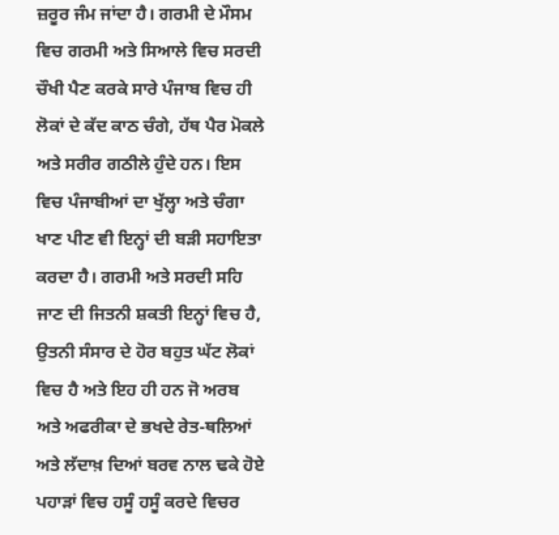ਜ਼ਰੂਰ ਜੰਮ ਜਾਂਦਾ ਹੈ। ਗਰਮੀ ਦੇ ਮੌਸਮ ਵਿਚ ਗਰਮੀ ਅਤੇ ਸਿਆਲੇ ਵਿਚ ਸਰਦੀ ਚੌਖੀ ਪੈਣ ਕਰਕੇ ਸਾਰੇ ਪੰਜਾਬ ਵਿਚ ਹੀ ਲੋਕਾਂ ਦੇ ਕੱਦ ਕਾਠ ਚੰਗੇ, ਹੱਥ ਪੈਰ ਮੋਕਲੇ ਅਤੇ ਸਰੀਰ ਗਠੀਲੇ ਹੁੰਦੇ ਹਨ। ਇਸ ਵਿਚ ਪੰਜਾਬੀਆਂ ਦਾ ਖੁੱਲ੍ਹਾ ਅਤੇ ਚੰਗਾ ਖਾਣ ਪੀਣ ਵੀ ਇਨ੍ਹਾਂ ਦੀ ਬੜੀ ਸਹਾਇਤਾ ਕਰਦਾ ਹੈ। ਗਰਮੀ ਅਤੇ ਸਰਦੀ ਸਹਿ ਜਾਣ ਦੀ ਜਿਤਨੀ ਸ਼ਕਤੀ ਇਨ੍ਹਾਂ ਵਿਚ ਹੈ, ਉਤਨੀ ਸੰਸਾਰ ਦੇ ਹੋਰ ਬਹੁਤ ਘੱਟ ਲੋਕਾਂ ਵਿਚ ਹੈ ਅਤੇ ਇਹ ਹੀ ਹਨ ਜੋ ਅਰਬ ਅਤੇ ਅਫਰੀਕਾ ਦੇ ਭਖਦੇ ਰੇਤ-ਥਲਿਆਂ ਅਤੇ ਲੱਦਾਖ਼ ਦਿਆਂ ਬਰਵ ਨਾਲ ਢਕੇ ਹੋਏ ਪਹਾੜਾਂ ਵਿਚ ਹਸੂੰ ਹਸੂੰ ਕਰਦੇ ਵਿਚਰ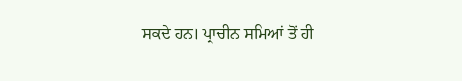ਸਕਦੇ ਹਨ। ਪ੍ਰਾਚੀਨ ਸਮਿਆਂ ਤੋਂ ਹੀ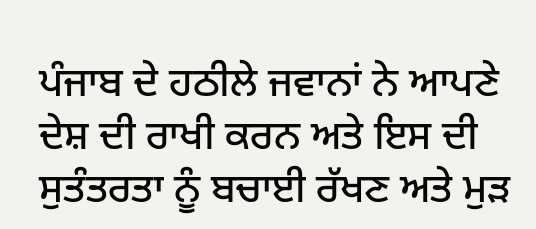ਪੰਜਾਬ ਦੇ ਹਠੀਲੇ ਜਵਾਨਾਂ ਨੇ ਆਪਣੇ ਦੇਸ਼ ਦੀ ਰਾਖੀ ਕਰਨ ਅਤੇ ਇਸ ਦੀ ਸੁਤੰਤਰਤਾ ਨੂੰ ਬਚਾਈ ਰੱਖਣ ਅਤੇ ਮੁੜ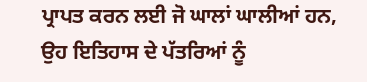ਪ੍ਰਾਪਤ ਕਰਨ ਲਈ ਜੋ ਘਾਲਾਂ ਘਾਲੀਆਂ ਹਨ, ਉਹ ਇਤਿਹਾਸ ਦੇ ਪੱਤਰਿਆਂ ਨੂੰ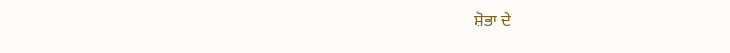ਸ਼ੋਭਾ ਦੇ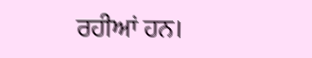ਰਹੀਆਂ ਹਨ।